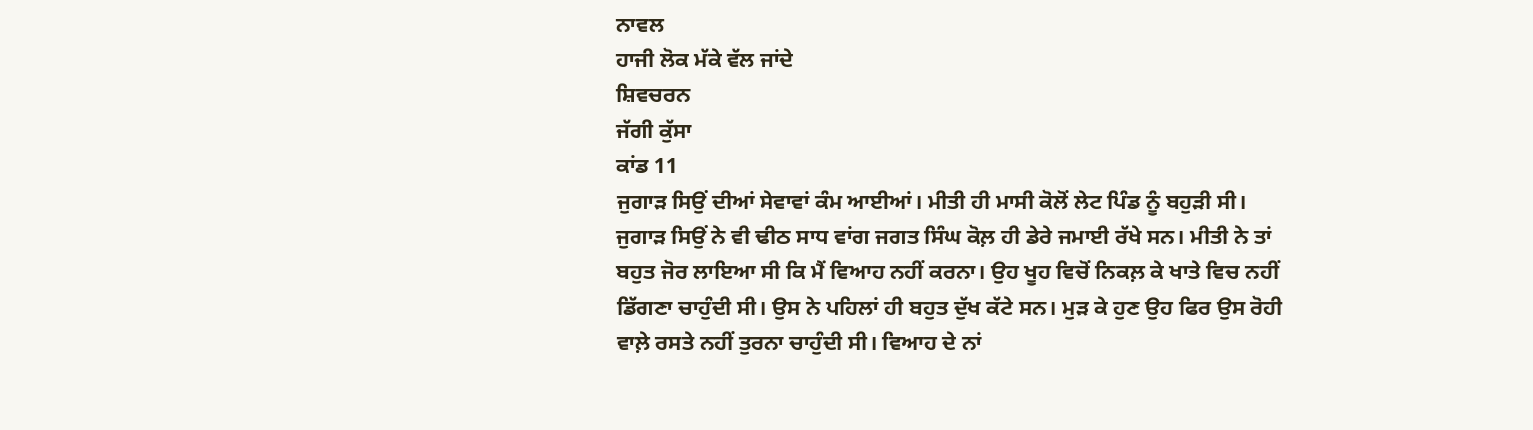ਨਾਵਲ
ਹਾਜੀ ਲੋਕ ਮੱਕੇ ਵੱਲ ਜਾਂਦੇ
ਸ਼ਿਵਚਰਨ
ਜੱਗੀ ਕੁੱਸਾ
ਕਾਂਡ 11
ਜੁਗਾੜ ਸਿਉਂ ਦੀਆਂ ਸੇਵਾਵਾਂ ਕੰਮ ਆਈਆਂ। ਮੀਤੀ ਹੀ ਮਾਸੀ ਕੋਲੋਂ ਲੇਟ ਪਿੰਡ ਨੂੰ ਬਹੁੜੀ ਸੀ।
ਜੁਗਾੜ ਸਿਉਂ ਨੇ ਵੀ ਢੀਠ ਸਾਧ ਵਾਂਗ ਜਗਤ ਸਿੰਘ ਕੋਲ਼ ਹੀ ਡੇਰੇ ਜਮਾਈ ਰੱਖੇ ਸਨ। ਮੀਤੀ ਨੇ ਤਾਂ
ਬਹੁਤ ਜੋਰ ਲਾਇਆ ਸੀ ਕਿ ਮੈਂ ਵਿਆਹ ਨਹੀਂ ਕਰਨਾ। ਉਹ ਖੂਹ ਵਿਚੋਂ ਨਿਕਲ਼ ਕੇ ਖਾਤੇ ਵਿਚ ਨਹੀਂ
ਡਿੱਗਣਾ ਚਾਹੁੰਦੀ ਸੀ। ਉਸ ਨੇ ਪਹਿਲਾਂ ਹੀ ਬਹੁਤ ਦੁੱਖ ਕੱਟੇ ਸਨ। ਮੁੜ ਕੇ ਹੁਣ ਉਹ ਫਿਰ ਉਸ ਰੋਹੀ
ਵਾਲ਼ੇ ਰਸਤੇ ਨਹੀਂ ਤੁਰਨਾ ਚਾਹੁੰਦੀ ਸੀ। ਵਿਆਹ ਦੇ ਨਾਂ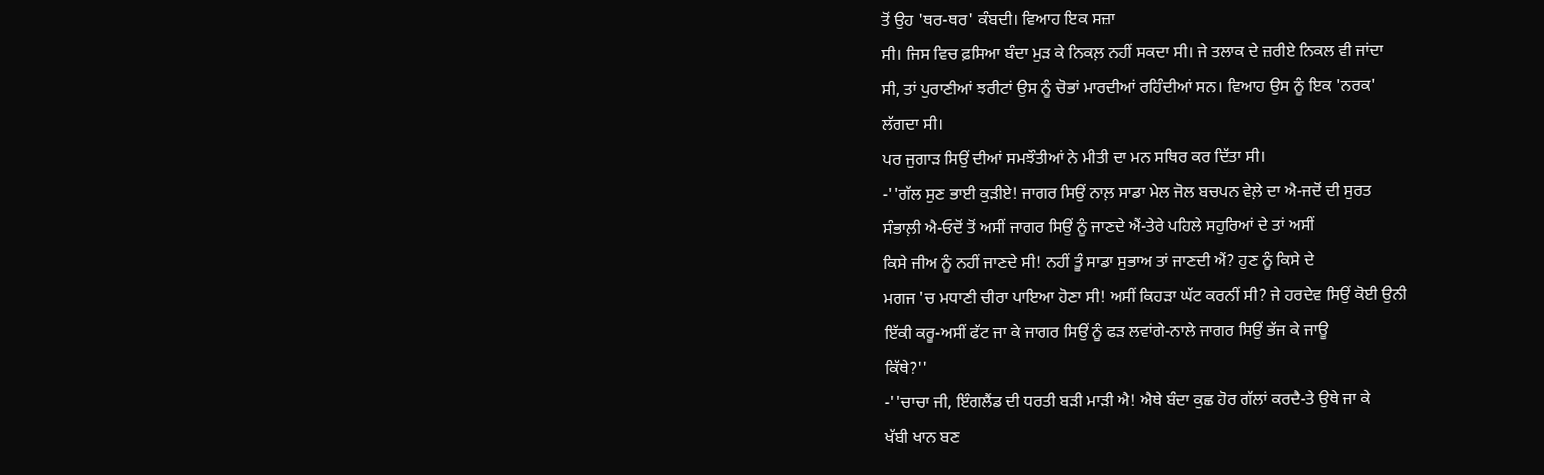ਤੋਂ ਉਹ 'ਥਰ-ਥਰ' ਕੰਬਦੀ। ਵਿਆਹ ਇਕ ਸਜ਼ਾ
ਸੀ। ਜਿਸ ਵਿਚ ਫ਼ਸਿਆ ਬੰਦਾ ਮੁੜ ਕੇ ਨਿਕਲ਼ ਨਹੀਂ ਸਕਦਾ ਸੀ। ਜੇ ਤਲਾਕ ਦੇ ਜ਼ਰੀਏ ਨਿਕਲ ਵੀ ਜਾਂਦਾ
ਸੀ, ਤਾਂ ਪੁਰਾਣੀਆਂ ਝਰੀਟਾਂ ਉਸ ਨੂੰ ਚੋਭਾਂ ਮਾਰਦੀਆਂ ਰਹਿੰਦੀਆਂ ਸਨ। ਵਿਆਹ ਉਸ ਨੂੰ ਇਕ 'ਨਰਕ'
ਲੱਗਦਾ ਸੀ।
ਪਰ ਜੁਗਾੜ ਸਿਉਂ ਦੀਆਂ ਸਮਝੌਤੀਆਂ ਨੇ ਮੀਤੀ ਦਾ ਮਨ ਸਥਿਰ ਕਰ ਦਿੱਤਾ ਸੀ।
-''ਗੱਲ ਸੁਣ ਭਾਈ ਕੁੜੀਏ! ਜਾਗਰ ਸਿਉਂ ਨਾਲ਼ ਸਾਡਾ ਮੇਲ ਜੋਲ ਬਚਪਨ ਵੇਲ਼ੇ ਦਾ ਐ-ਜਦੋਂ ਦੀ ਸੁਰਤ
ਸੰਭਾਲ਼ੀ ਐ-ਓਦੋਂ ਤੋਂ ਅਸੀਂ ਜਾਗਰ ਸਿਉਂ ਨੂੰ ਜਾਣਦੇ ਐਂ-ਤੇਰੇ ਪਹਿਲੇ ਸਹੁਰਿਆਂ ਦੇ ਤਾਂ ਅਸੀਂ
ਕਿਸੇ ਜੀਅ ਨੂੰ ਨਹੀਂ ਜਾਣਦੇ ਸੀ! ਨਹੀਂ ਤੂੰ ਸਾਡਾ ਸੁਭਾਅ ਤਾਂ ਜਾਣਦੀ ਐਂ? ਹੁਣ ਨੂੰ ਕਿਸੇ ਦੇ
ਮਗਜ 'ਚ ਮਧਾਣੀ ਚੀਰਾ ਪਾਇਆ ਹੋਣਾ ਸੀ! ਅਸੀਂ ਕਿਹੜਾ ਘੱਟ ਕਰਨੀਂ ਸੀ? ਜੇ ਹਰਦੇਵ ਸਿਉਂ ਕੋਈ ਉਨੀ
ਇੱਕੀ ਕਰੂ-ਅਸੀਂ ਫੱਟ ਜਾ ਕੇ ਜਾਗਰ ਸਿਉਂ ਨੂੰ ਫੜ ਲਵਾਂਗੇ-ਨਾਲੇ ਜਾਗਰ ਸਿਉਂ ਭੱਜ ਕੇ ਜਾਊ
ਕਿੱਥੇ?''
-''ਚਾਚਾ ਜੀ, ਇੰਗਲੈਂਡ ਦੀ ਧਰਤੀ ਬੜੀ ਮਾੜੀ ਐ! ਐਥੇ ਬੰਦਾ ਕੁਛ ਹੋਰ ਗੱਲਾਂ ਕਰਦੈ-ਤੇ ਉਥੇ ਜਾ ਕੇ
ਖੱਬੀ ਖਾਨ ਬਣ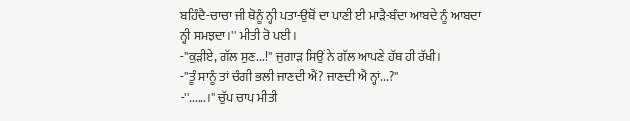ਬਹਿੰਦੈ-ਚਾਚਾ ਜੀ ਥੋਨੂੰ ਨ੍ਹੀ ਪਤਾ-ਉਥੋਂ ਦਾ ਪਾਣੀ ਈ ਮਾੜੈ-ਬੰਦਾ ਆਬਦੇ ਨੂੰ ਆਬਦਾ
ਨ੍ਹੀ ਸਮਝਦਾ।'' ਮੀਤੀ ਰੋ ਪਈ।
-''ਕੁੜੀਏ, ਗੱਲ ਸੁਣ...!'' ਜੁਗਾੜ ਸਿਉਂ ਨੇ ਗੱਲ ਆਪਣੇ ਹੱਥ ਹੀ ਰੱਖੀ।
-''ਤੂੰ ਸਾਨੂੰ ਤਾਂ ਚੰਗੀ ਭਲੀ ਜਾਣਦੀ ਐਂ? ਜਾਣਦੀ ਐਂ ਨ੍ਹਾਂ...?''
-''......।'' ਚੁੱਪ ਚਾਪ ਮੀਤੀ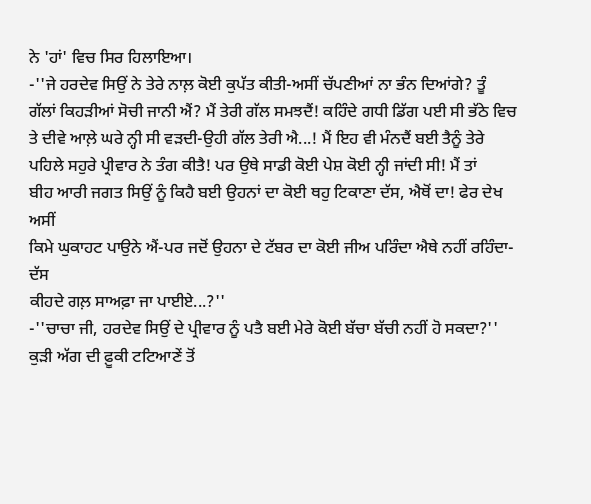ਨੇ 'ਹਾਂ' ਵਿਚ ਸਿਰ ਹਿਲਾਇਆ।
-''ਜੇ ਹਰਦੇਵ ਸਿਉਂ ਨੇ ਤੇਰੇ ਨਾਲ਼ ਕੋਈ ਕੁਪੱਤ ਕੀਤੀ-ਅਸੀਂ ਚੱਪਣੀਆਂ ਨਾ ਭੰਨ ਦਿਆਂਗੇ? ਤੂੰ
ਗੱਲਾਂ ਕਿਹੜੀਆਂ ਸੋਚੀ ਜਾਨੀ ਐਂ? ਮੈਂ ਤੇਰੀ ਗੱਲ ਸਮਝਦੈਂ! ਕਹਿੰਦੇ ਗਧੀ ਡਿੱਗ ਪਈ ਸੀ ਭੱਠੇ ਵਿਚ
ਤੇ ਦੀਵੇ ਆਲ਼ੇ ਘਰੇ ਨ੍ਹੀ ਸੀ ਵੜਦੀ-ਉਹੀ ਗੱਲ ਤੇਰੀ ਐ...! ਮੈਂ ਇਹ ਵੀ ਮੰਨਦੈਂ ਬਈ ਤੈਨੂੰ ਤੇਰੇ
ਪਹਿਲੇ ਸਹੁਰੇ ਪ੍ਰੀਵਾਰ ਨੇ ਤੰਗ ਕੀਤੈ! ਪਰ ਉਥੇ ਸਾਡੀ ਕੋਈ ਪੇਸ਼ ਕੋਈ ਨ੍ਹੀ ਜਾਂਦੀ ਸੀ! ਮੈਂ ਤਾਂ
ਬੀਹ ਆਰੀ ਜਗਤ ਸਿਉਂ ਨੂੰ ਕਿਹੈ ਬਈ ਉਹਨਾਂ ਦਾ ਕੋਈ ਥਹੁ ਟਿਕਾਣਾ ਦੱਸ, ਐਥੋਂ ਦਾ! ਫੇਰ ਦੇਖ ਅਸੀਂ
ਕਿਮੇ ਘੁਕਾਹਟ ਪਾਉਨੇ ਐਂ-ਪਰ ਜਦੋਂ ਉਹਨਾ ਦੇ ਟੱਬਰ ਦਾ ਕੋਈ ਜੀਅ ਪਰਿੰਦਾ ਐਥੇ ਨਹੀਂ ਰਹਿੰਦਾ-ਦੱਸ
ਕੀਹਦੇ ਗਲ਼ ਸਾਅਫ਼ਾ ਜਾ ਪਾਈਏ...?''
-''ਚਾਚਾ ਜੀ, ਹਰਦੇਵ ਸਿਉਂ ਦੇ ਪ੍ਰੀਵਾਰ ਨੂੰ ਪਤੈ ਬਈ ਮੇਰੇ ਕੋਈ ਬੱਚਾ ਬੱਚੀ ਨਹੀਂ ਹੋ ਸਕਦਾ?''
ਕੁੜੀ ਅੱਗ ਦੀ ਫ਼ੂਕੀ ਟਟਿਆਣੇਂ ਤੋਂ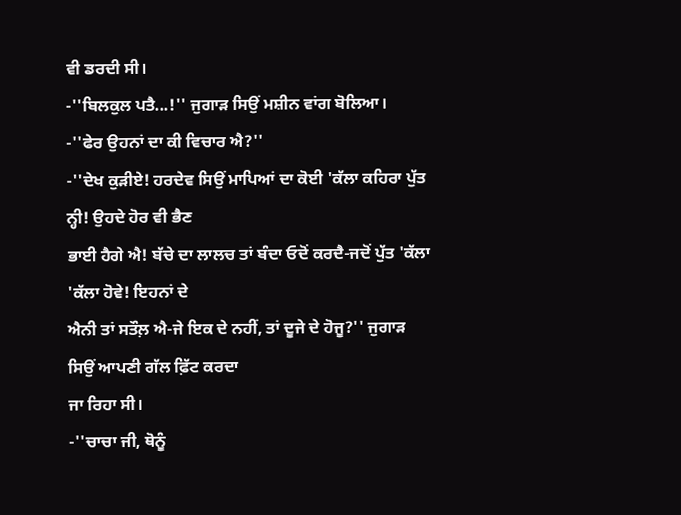ਵੀ ਡਰਦੀ ਸੀ।
-''ਬਿਲਕੁਲ ਪਤੈ...!'' ਜੁਗਾੜ ਸਿਉਂ ਮਸ਼ੀਨ ਵਾਂਗ ਬੋਲਿਆ।
-''ਫੇਰ ਉਹਨਾਂ ਦਾ ਕੀ ਵਿਚਾਰ ਐ?''
-''ਦੇਖ ਕੁੜੀਏ! ਹਰਦੇਵ ਸਿਉਂ ਮਾਪਿਆਂ ਦਾ ਕੋਈ 'ਕੱਲਾ ਕਹਿਰਾ ਪੁੱਤ ਨ੍ਹੀ! ਉਹਦੇ ਹੋਰ ਵੀ ਭੈਣ
ਭਾਈ ਹੈਗੇ ਐ! ਬੱਚੇ ਦਾ ਲਾਲਚ ਤਾਂ ਬੰਦਾ ਓਦੋਂ ਕਰਦੈ-ਜਦੋਂ ਪੁੱਤ 'ਕੱਲਾ 'ਕੱਲਾ ਹੋਵੇ! ਇਹਨਾਂ ਦੇ
ਐਨੀ ਤਾਂ ਸਤੌਲ਼ ਐ-ਜੇ ਇਕ ਦੇ ਨਹੀਂ, ਤਾਂ ਦੂਜੇ ਦੇ ਹੋਜੂ?'' ਜੁਗਾੜ ਸਿਉਂ ਆਪਣੀ ਗੱਲ ਫ਼ਿੱਟ ਕਰਦਾ
ਜਾ ਰਿਹਾ ਸੀ।
-''ਚਾਚਾ ਜੀ, ਥੋਨੂੰ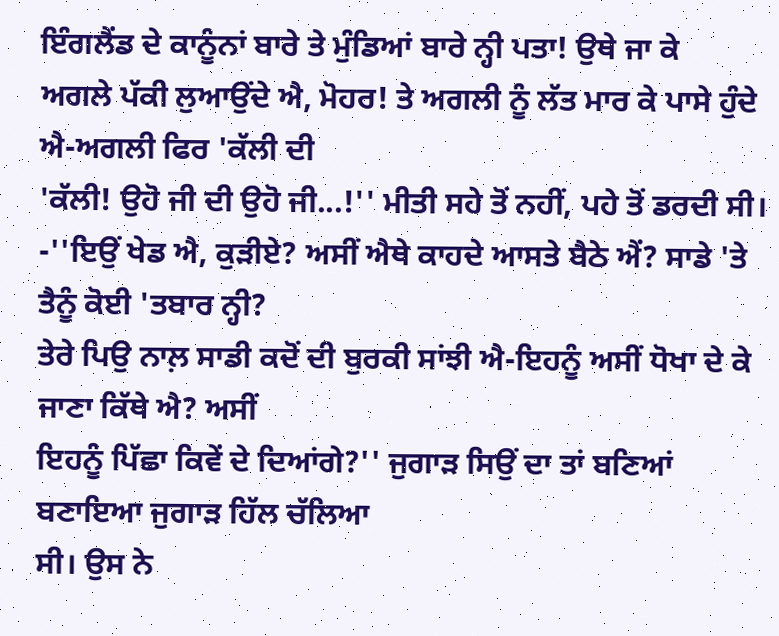ਇੰਗਲੈਂਡ ਦੇ ਕਾਨੂੰਨਾਂ ਬਾਰੇ ਤੇ ਮੁੰਡਿਆਂ ਬਾਰੇ ਨ੍ਹੀ ਪਤਾ! ਉਥੇ ਜਾ ਕੇ
ਅਗਲੇ ਪੱਕੀ ਲੁਆਉਂਦੇ ਐ, ਮੋਹਰ! ਤੇ ਅਗਲੀ ਨੂੰ ਲੱਤ ਮਾਰ ਕੇ ਪਾਸੇ ਹੁੰਦੇ ਐ-ਅਗਲੀ ਫਿਰ 'ਕੱਲੀ ਦੀ
'ਕੱਲੀ! ਉਹੋ ਜੀ ਦੀ ਉਹੋ ਜੀ...!'' ਮੀਤੀ ਸਹੇ ਤੋਂ ਨਹੀਂ, ਪਹੇ ਤੋਂ ਡਰਦੀ ਸੀ।
-''ਇਉਂ ਖੇਡ ਐ, ਕੁੜੀਏ? ਅਸੀਂ ਐਥੇ ਕਾਹਦੇ ਆਸਤੇ ਬੈਠੇ ਐਂ? ਸਾਡੇ 'ਤੇ ਤੈਨੂੰ ਕੋਈ 'ਤਬਾਰ ਨ੍ਹੀ?
ਤੇਰੇ ਪਿਉ ਨਾਲ਼ ਸਾਡੀ ਕਦੋਂ ਦੀ ਬੁਰਕੀ ਸਾਂਝੀ ਐ-ਇਹਨੂੰ ਅਸੀਂ ਧੋਖਾ ਦੇ ਕੇ ਜਾਣਾ ਕਿੱਥੇ ਐ? ਅਸੀਂ
ਇਹਨੂੰ ਪਿੱਛਾ ਕਿਵੇਂ ਦੇ ਦਿਆਂਗੇ?'' ਜੁਗਾੜ ਸਿਉਂ ਦਾ ਤਾਂ ਬਣਿਆਂ ਬਣਾਇਆ ਜੁਗਾੜ ਹਿੱਲ ਚੱਲਿਆ
ਸੀ। ਉਸ ਨੇ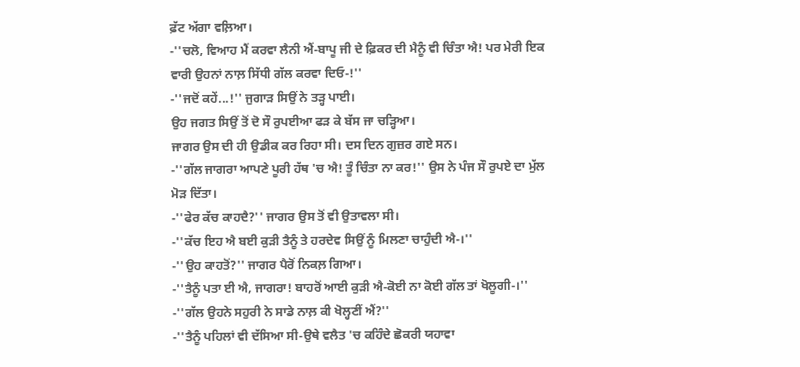ਫ਼ੱਟ ਅੱਗਾ ਵਲ਼ਿਆ।
-''ਚਲੋ, ਵਿਆਹ ਮੈਂ ਕਰਵਾ ਲੈਨੀ ਐਂ-ਬਾਪੂ ਜੀ ਦੇ ਫ਼ਿਕਰ ਦੀ ਮੈਨੂੰ ਵੀ ਚਿੰਤਾ ਐ! ਪਰ ਮੇਰੀ ਇਕ
ਵਾਰੀ ਉਹਨਾਂ ਨਾਲ਼ ਸਿੱਧੀ ਗੱਲ ਕਰਵਾ ਦਿਓ-!''
-''ਜਦੋਂ ਕਹੇਂ...!'' ਜੁਗਾੜ ਸਿਉਂ ਨੇ ਤੜ੍ਹ ਪਾਈ।
ਉਹ ਜਗਤ ਸਿਉਂ ਤੋਂ ਦੋ ਸੌ ਰੁਪਈਆ ਫੜ ਕੇ ਬੱਸ ਜਾ ਚੜ੍ਹਿਆ।
ਜਾਗਰ ਉਸ ਦੀ ਹੀ ਉਡੀਕ ਕਰ ਰਿਹਾ ਸੀ। ਦਸ ਦਿਨ ਗੁਜ਼ਰ ਗਏ ਸਨ।
-''ਗੱਲ ਜਾਗਰਾ ਆਪਣੇ ਪੂਰੀ ਹੱਥ 'ਚ ਐ! ਤੂੰ ਚਿੰਤਾ ਨਾ ਕਰ!'' ਉਸ ਨੇ ਪੰਜ ਸੌ ਰੁਪਏ ਦਾ ਮੁੱਲ
ਮੋੜ ਦਿੱਤਾ।
-''ਫੇਰ ਕੱਚ ਕਾਹਦੈ?'' ਜਾਗਰ ਉਸ ਤੋਂ ਵੀ ਉਤਾਵਲਾ ਸੀ।
-''ਕੱਚ ਇਹ ਐ ਬਈ ਕੁੜੀ ਤੈਨੂੰ ਤੇ ਹਰਦੇਵ ਸਿਉਂ ਨੂੰ ਮਿਲਣਾ ਚਾਹੁੰਦੀ ਐ-।''
-''ਉਹ ਕਾਹਤੋਂ?'' ਜਾਗਰ ਪੈਰੋਂ ਨਿਕਲ਼ ਗਿਆ।
-''ਤੈਨੂੰ ਪਤਾ ਈ ਐ, ਜਾਗਰਾ! ਬਾਹਰੋਂ ਆਈ ਕੁੜੀ ਐ-ਕੋਈ ਨਾ ਕੋਈ ਗੱਲ ਤਾਂ ਖੋਲੂਗੀ-।''
-''ਗੱਲ ਉਹਨੇ ਸਹੁਰੀ ਨੇ ਸਾਡੇ ਨਾਲ਼ ਕੀ ਖੋਲ੍ਹਣੀਂ ਐਂ?''
-''ਤੈਨੂੰ ਪਹਿਲਾਂ ਵੀ ਦੱਸਿਆ ਸੀ-ਉਥੇ ਵਲੈਤ 'ਚ ਕਹਿੰਦੇ ਛੋਕਰੀ ਯਹਾਵਾ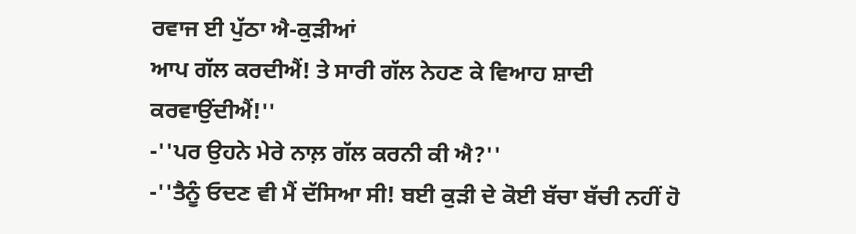ਰਵਾਜ ਈ ਪੁੱਠਾ ਐ-ਕੁੜੀਆਂ
ਆਪ ਗੱਲ ਕਰਦੀਐਂ! ਤੇ ਸਾਰੀ ਗੱਲ ਨੇਹਣ ਕੇ ਵਿਆਹ ਸ਼ਾਦੀ ਕਰਵਾਉਂਦੀਐਂ!''
-''ਪਰ ਉਹਨੇ ਮੇਰੇ ਨਾਲ਼ ਗੱਲ ਕਰਨੀ ਕੀ ਐ?''
-''ਤੈਨੂੰ ਓਦਣ ਵੀ ਮੈਂ ਦੱਸਿਆ ਸੀ! ਬਈ ਕੁੜੀ ਦੇ ਕੋਈ ਬੱਚਾ ਬੱਚੀ ਨਹੀਂ ਹੋ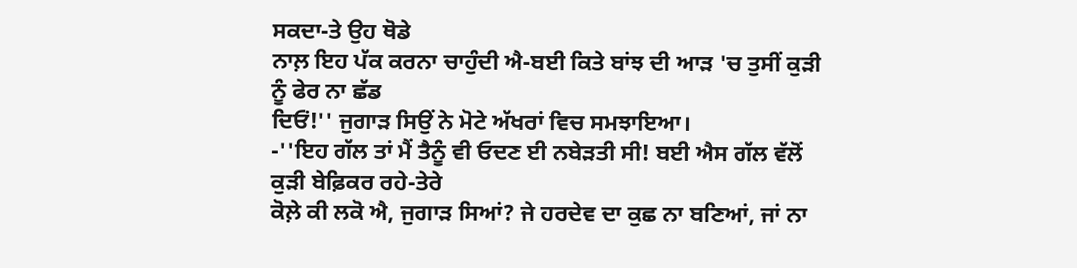ਸਕਦਾ-ਤੇ ਉਹ ਥੋਡੇ
ਨਾਲ਼ ਇਹ ਪੱਕ ਕਰਨਾ ਚਾਹੁੰਦੀ ਐ-ਬਈ ਕਿਤੇ ਬਾਂਝ ਦੀ ਆੜ 'ਚ ਤੁਸੀਂ ਕੁੜੀ ਨੂੰ ਫੇਰ ਨਾ ਛੱਡ
ਦਿਓਂ!'' ਜੁਗਾੜ ਸਿਉਂ ਨੇ ਮੋਟੇ ਅੱਖਰਾਂ ਵਿਚ ਸਮਝਾਇਆ।
-''ਇਹ ਗੱਲ ਤਾਂ ਮੈਂ ਤੈਨੂੰ ਵੀ ਓਦਣ ਈ ਨਬੇੜਤੀ ਸੀ! ਬਈ ਐਸ ਗੱਲ ਵੱਲੋਂ ਕੁੜੀ ਬੇਫ਼ਿਕਰ ਰਹੇ-ਤੇਰੇ
ਕੋਲ਼ੇ ਕੀ ਲਕੋ ਐ, ਜੁਗਾੜ ਸਿਆਂ? ਜੇ ਹਰਦੇਵ ਦਾ ਕੁਛ ਨਾ ਬਣਿਆਂ, ਜਾਂ ਨਾ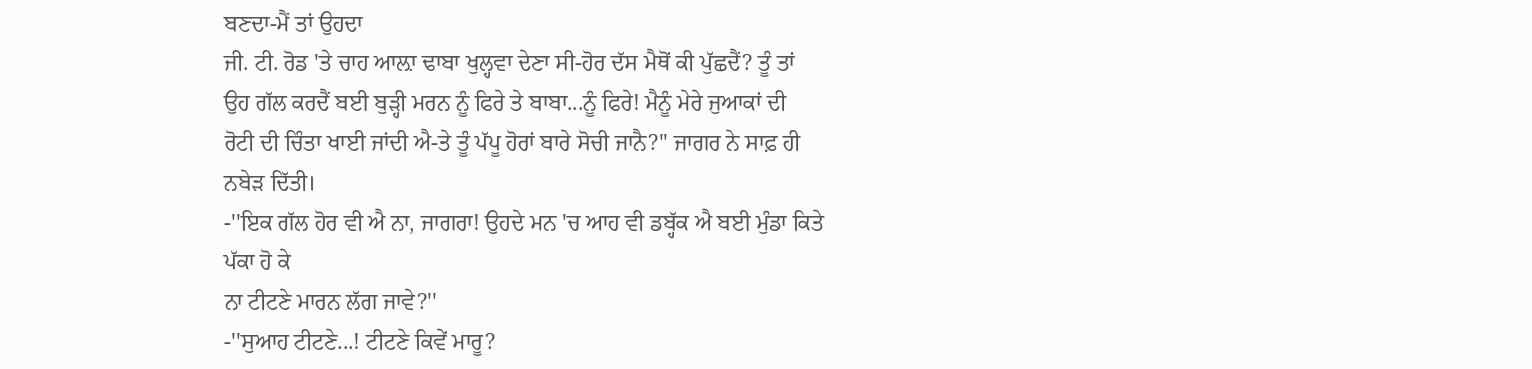ਬਣਦਾ-ਮੈਂ ਤਾਂ ਉਹਦਾ
ਜੀ. ਟੀ. ਰੋਡ 'ਤੇ ਚਾਹ ਆਲ਼ਾ ਢਾਬਾ ਖੁਲ੍ਹਵਾ ਦੇਣਾ ਸੀ-ਹੋਰ ਦੱਸ ਮੈਥੋਂ ਕੀ ਪੁੱਛਦੈਂ? ਤੂੰ ਤਾਂ
ਉਹ ਗੱਲ ਕਰਦੈਂ ਬਈ ਬੁੜ੍ਹੀ ਮਰਨ ਨੂੰ ਫਿਰੇ ਤੇ ਬਾਬਾ...ਨੂੰ ਫਿਰੇ! ਮੈਨੂੰ ਮੇਰੇ ਜੁਆਕਾਂ ਦੀ
ਰੋਟੀ ਦੀ ਚਿੰਤਾ ਖਾਈ ਜਾਂਦੀ ਐ-ਤੇ ਤੂੰ ਪੱਪੂ ਹੋਰਾਂ ਬਾਰੇ ਸੋਚੀ ਜਾਨੈ?'' ਜਾਗਰ ਨੇ ਸਾਫ਼ ਹੀ
ਨਬੇੜ ਦਿੱਤੀ।
-''ਇਕ ਗੱਲ ਹੋਰ ਵੀ ਐ ਨਾ, ਜਾਗਰਾ! ਉਹਦੇ ਮਨ 'ਚ ਆਹ ਵੀ ਡਬ੍ਹੱਕ ਐ ਬਈ ਮੁੰਡਾ ਕਿਤੇ ਪੱਕਾ ਹੋ ਕੇ
ਨਾ ਟੀਟਣੇ ਮਾਰਨ ਲੱਗ ਜਾਵੇ?''
-''ਸੁਆਹ ਟੀਟਣੇ...! ਟੀਟਣੇ ਕਿਵੇਂ ਮਾਰੂ?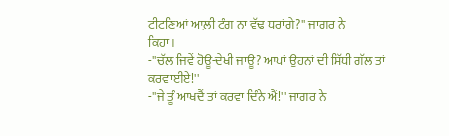ਟੀਟਣਿਆਂ ਆਲ਼ੀ ਟੰਗ ਨਾ ਵੱਢ ਧਰਾਂਗੇ?'' ਜਾਗਰ ਨੇ
ਕਿਹਾ।
-''ਚੱਲ ਜਿਵੇਂ ਹੋਊ-ਦੇਖੀ ਜਾਊ? ਆਪਾਂ ਉਹਨਾਂ ਦੀ ਸਿੱਧੀ ਗੱਲ ਤਾਂ ਕਰਵਾਈਏ!''
-''ਜੇ ਤੂੰ ਆਖਦੈਂ ਤਾਂ ਕਰਵਾ ਦਿੰਨੇ ਐਂ!'' ਜਾਗਰ ਨੇ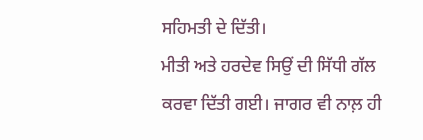ਸਹਿਮਤੀ ਦੇ ਦਿੱਤੀ।
ਮੀਤੀ ਅਤੇ ਹਰਦੇਵ ਸਿਉਂ ਦੀ ਸਿੱਧੀ ਗੱਲ ਕਰਵਾ ਦਿੱਤੀ ਗਈ। ਜਾਗਰ ਵੀ ਨਾਲ਼ ਹੀ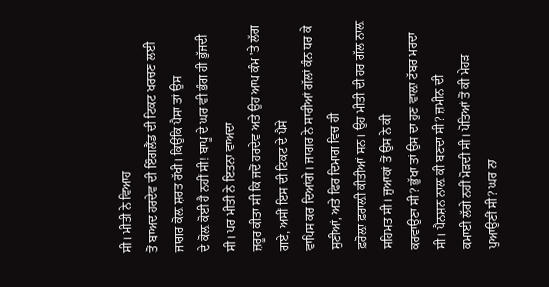ਸੀ। ਮੀਤੀ ਨੇ ਵਿਆਹ
ਤੋਂ ਬਾਅਦ ਹਰਦੇਵ ਦੀ ਇੰਗਲੈਂਡ ਦੀ ਟਿਕਟ ਖਰਚਣ ਲਈ ਜਾਗਰ ਕੋਲ਼ ਸ਼ਰਤ ਰੱਖੀ। ਕਿਉਂਕਿ ਪੈਸਾ ਤਾਂ ਉਸ
ਦੇ ਕੋਲ਼ ਕੋਈ ਹੈ ਨਹੀਂ ਸੀ! ਬਾਪੂ ਦੇ ਘਰ ਵੀ ਭੰਗ ਹੀ ਭੁੱਜਦੀ ਸੀ। ਪਰ ਮੀਤੀ ਨੇ ਇਤਨਾ ਵਾਅਦਾ
ਜ਼ਰੂਰ ਕੀਤਾ ਸੀ ਕਿ ਜਦੋਂ ਹਰਦੇਵ ਅਤੇ ਉਹ ਆਪ ਕੰਮ 'ਤੇ ਲੱਗ ਗਏ, ਅਸੀਂ ਇਸ ਦੀ ਟਿਕਟ ਦੇ ਪੈਸੇ
ਵਾਪਿਸ ਕਰ ਦਿਆਂਗੇ। ਜਾਗਰ ਨੇ ਸਾਰੀਆਂ ਗੱਲਾਂ ਕੰਨ ਧਰ ਕੇ ਸੁਣੀਆਂ, ਅਤੇ ਫਿਰ ਦਿਮਾਗ ਵਿਚ ਹੀ
ਫ਼ਰੋਲ਼ਾ ਫ਼ਰਾਲ਼ੀ ਕੀਤੀਆਂ ਸਨ। ਉਹ ਮੀਤੀ ਦੀ ਹਰ ਗੱਲ ਨਾਲ਼ ਸਹਿਮਤ ਸੀ। ਜੁਆਕਾਂ ਤੋਂ ਉਸ ਨੇ ਕੀ
ਕਰਵਾਉਣਾ ਸੀ? ਭੁੱਖਾ ਤਾਂ ਉਸ ਦਾ ਹੁਣ ਵਾਲ਼ਾ ਟੱਬਰ ਮਰਦਾ ਸੀ। ਪੈਨਸ਼ਨ ਨਾਲ਼ ਕੀ ਬਣਦਾ ਸੀ? ਜ਼ਮੀਨ ਦੀ
ਕਮਾਈ ਲੱਗੇ ਨਹੀਂ ਮੋੜਦੀ ਸੀ। ਪੋਤਿਆਂ ਤੋਂ ਕੀ ਮੇਹੜ ਪੁਆਉਣੀਂ ਸੀ? ਘਰ ਨਾ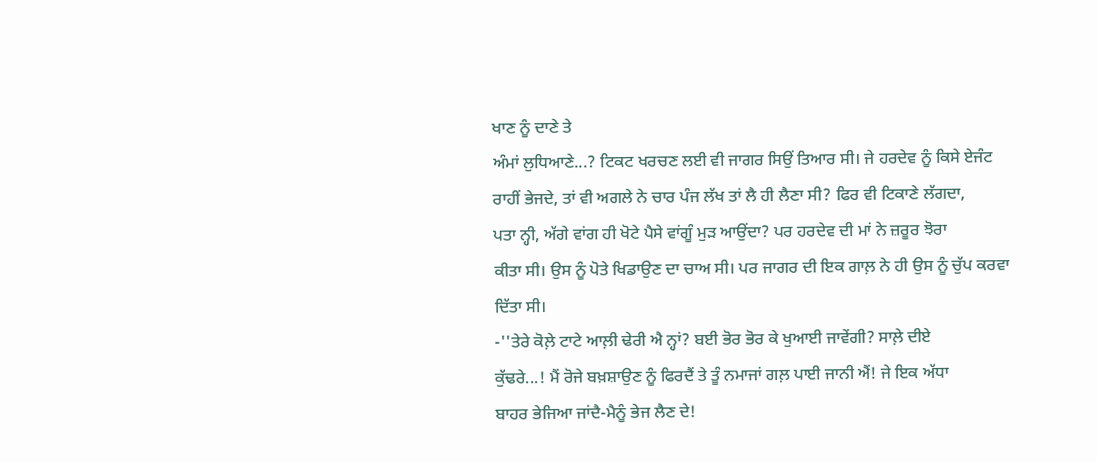ਖਾਣ ਨੂੰ ਦਾਣੇ ਤੇ
ਅੰਮਾਂ ਲੁਧਿਆਣੇ...? ਟਿਕਟ ਖਰਚਣ ਲਈ ਵੀ ਜਾਗਰ ਸਿਉਂ ਤਿਆਰ ਸੀ। ਜੇ ਹਰਦੇਵ ਨੂੰ ਕਿਸੇ ਏਜੰਟ
ਰਾਹੀਂ ਭੇਜਦੇ, ਤਾਂ ਵੀ ਅਗਲੇ ਨੇ ਚਾਰ ਪੰਜ ਲੱਖ ਤਾਂ ਲੈ ਹੀ ਲੈਣਾ ਸੀ? ਫਿਰ ਵੀ ਟਿਕਾਣੇ ਲੱਗਦਾ,
ਪਤਾ ਨ੍ਹੀ, ਅੱਗੇ ਵਾਂਗ ਹੀ ਖੋਟੇ ਪੈਸੇ ਵਾਂਗੂੰ ਮੁੜ ਆਉਂਦਾ? ਪਰ ਹਰਦੇਵ ਦੀ ਮਾਂ ਨੇ ਜ਼ਰੂਰ ਝੋਰਾ
ਕੀਤਾ ਸੀ। ਉਸ ਨੂੰ ਪੋਤੇ ਖਿਡਾਉਣ ਦਾ ਚਾਅ ਸੀ। ਪਰ ਜਾਗਰ ਦੀ ਇਕ ਗਾਲ਼ ਨੇ ਹੀ ਉਸ ਨੂੰ ਚੁੱਪ ਕਰਵਾ
ਦਿੱਤਾ ਸੀ।
-''ਤੇਰੇ ਕੋਲ਼ੇ ਟਾਟੇ ਆਲ਼ੀ ਢੇਰੀ ਐ ਨ੍ਹਾਂ? ਬਈ ਭੋਰ ਭੋਰ ਕੇ ਖੁਆਈ ਜਾਵੇਂਗੀ? ਸਾਲ਼ੇ ਦੀਏ
ਕੁੱਢਰੇ...! ਮੈਂ ਰੋਜੇ ਬਖ਼ਸ਼ਾਉਣ ਨੂੰ ਫਿਰਦੈਂ ਤੇ ਤੂੰ ਨਮਾਜਾਂ ਗਲ਼ ਪਾਈ ਜਾਨੀ ਐਂ! ਜੇ ਇਕ ਅੱਧਾ
ਬਾਹਰ ਭੇਜਿਆ ਜਾਂਦੈ-ਮੈਨੂੰ ਭੇਜ ਲੈਣ ਦੇ!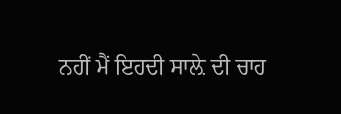ਨਹੀਂ ਮੈਂ ਇਹਦੀ ਸਾਲ਼ੇ ਦੀ ਚਾਹ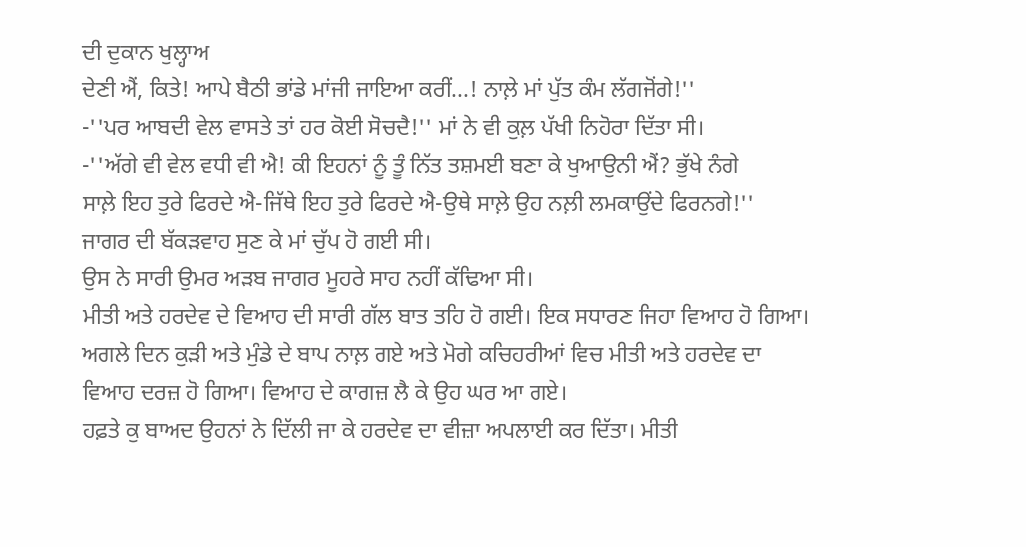ਦੀ ਦੁਕਾਨ ਖੁਲ੍ਹਾਅ
ਦੇਣੀ ਐਂ, ਕਿਤੇ! ਆਪੇ ਬੈਠੀ ਭਾਂਡੇ ਮਾਂਜੀ ਜਾਇਆ ਕਰੀਂ...! ਨਾਲ਼ੇ ਮਾਂ ਪੁੱਤ ਕੰਮ ਲੱਗਜੋਂਗੇ!''
-''ਪਰ ਆਬਦੀ ਵੇਲ ਵਾਸਤੇ ਤਾਂ ਹਰ ਕੋਈ ਸੋਚਦੈ!'' ਮਾਂ ਨੇ ਵੀ ਕੁਲ਼ ਪੱਖੀ ਨਿਹੋਰਾ ਦਿੱਤਾ ਸੀ।
-''ਅੱਗੇ ਵੀ ਵੇਲ ਵਧੀ ਵੀ ਐ! ਕੀ ਇਹਨਾਂ ਨੂੰ ਤੂੰ ਨਿੱਤ ਤਸ਼ਮਈ ਬਣਾ ਕੇ ਖੁਆਉਨੀ ਐਂ? ਭੁੱਖੇ ਨੰਗੇ
ਸਾਲ਼ੇ ਇਹ ਤੁਰੇ ਫਿਰਦੇ ਐ-ਜਿੱਥੇ ਇਹ ਤੁਰੇ ਫਿਰਦੇ ਐ-ਉਥੇ ਸਾਲ਼ੇ ਉਹ ਨਲ਼ੀ ਲਮਕਾਉਂਦੇ ਫਿਰਨਗੇ!''
ਜਾਗਰ ਦੀ ਬੱਕੜਵਾਹ ਸੁਣ ਕੇ ਮਾਂ ਚੁੱਪ ਹੋ ਗਈ ਸੀ।
ਉਸ ਨੇ ਸਾਰੀ ਉਮਰ ਅੜਬ ਜਾਗਰ ਮੂਹਰੇ ਸਾਹ ਨਹੀਂ ਕੱਢਿਆ ਸੀ।
ਮੀਤੀ ਅਤੇ ਹਰਦੇਵ ਦੇ ਵਿਆਹ ਦੀ ਸਾਰੀ ਗੱਲ ਬਾਤ ਤਹਿ ਹੋ ਗਈ। ਇਕ ਸਧਾਰਣ ਜਿਹਾ ਵਿਆਹ ਹੋ ਗਿਆ।
ਅਗਲੇ ਦਿਨ ਕੁੜੀ ਅਤੇ ਮੁੰਡੇ ਦੇ ਬਾਪ ਨਾਲ਼ ਗਏ ਅਤੇ ਮੋਗੇ ਕਚਿਹਰੀਆਂ ਵਿਚ ਮੀਤੀ ਅਤੇ ਹਰਦੇਵ ਦਾ
ਵਿਆਹ ਦਰਜ਼ ਹੋ ਗਿਆ। ਵਿਆਹ ਦੇ ਕਾਗਜ਼ ਲੈ ਕੇ ਉਹ ਘਰ ਆ ਗਏ।
ਹਫ਼ਤੇ ਕੁ ਬਾਅਦ ਉਹਨਾਂ ਨੇ ਦਿੱਲੀ ਜਾ ਕੇ ਹਰਦੇਵ ਦਾ ਵੀਜ਼ਾ ਅਪਲਾਈ ਕਰ ਦਿੱਤਾ। ਮੀਤੀ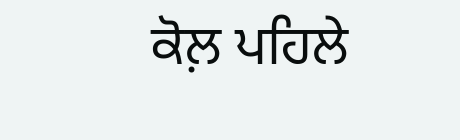ਕੋਲ਼ ਪਹਿਲੇ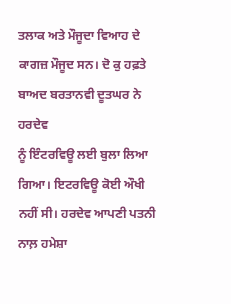ਤਲਾਕ ਅਤੇ ਮੌਜੂਦਾ ਵਿਆਹ ਦੇ ਕਾਗਜ਼ ਮੌਜੂਦ ਸਨ। ਦੋ ਕੁ ਹਫ਼ਤੇ ਬਾਅਦ ਬਰਤਾਨਵੀ ਦੂਤਘਰ ਨੇ ਹਰਦੇਵ
ਨੂੰ ਇੰਟਰਵਿਊ ਲਈ ਬੁਲਾ ਲਿਆ ਗਿਆ। ਇਟਰਵਿਊ ਕੋਈ ਔਖੀ ਨਹੀਂ ਸੀ। ਹਰਦੇਵ ਆਪਣੀ ਪਤਨੀ ਨਾਲ਼ ਹਮੇਸ਼ਾ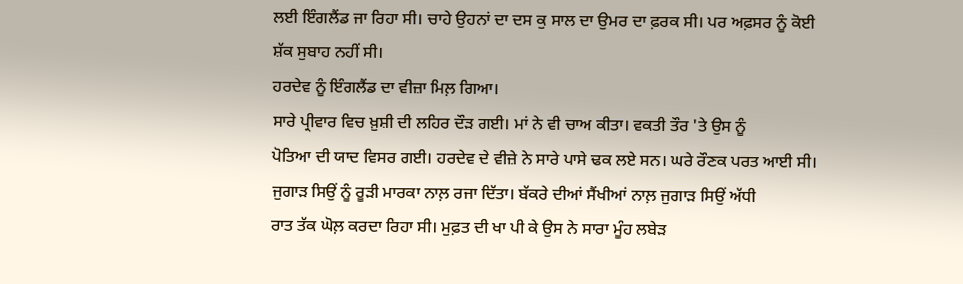ਲਈ ਇੰਗਲੈਂਡ ਜਾ ਰਿਹਾ ਸੀ। ਚਾਹੇ ਉਹਨਾਂ ਦਾ ਦਸ ਕੁ ਸਾਲ ਦਾ ਉਮਰ ਦਾ ਫ਼ਰਕ ਸੀ। ਪਰ ਅਫ਼ਸਰ ਨੂੰ ਕੋਈ
ਸ਼ੱਕ ਸੁਬਾਹ ਨਹੀਂ ਸੀ।
ਹਰਦੇਵ ਨੂੰ ਇੰਗਲੈਂਡ ਦਾ ਵੀਜ਼ਾ ਮਿਲ਼ ਗਿਆ।
ਸਾਰੇ ਪ੍ਰੀਵਾਰ ਵਿਚ ਖ਼ੁਸ਼ੀ ਦੀ ਲਹਿਰ ਦੌੜ ਗਈ। ਮਾਂ ਨੇ ਵੀ ਚਾਅ ਕੀਤਾ। ਵਕਤੀ ਤੌਰ 'ਤੇ ਉਸ ਨੂੰ
ਪੋਤਿਆ ਦੀ ਯਾਦ ਵਿਸਰ ਗਈ। ਹਰਦੇਵ ਦੇ ਵੀਜ਼ੇ ਨੇ ਸਾਰੇ ਪਾਸੇ ਢਕ ਲਏ ਸਨ। ਘਰੇ ਰੌਣਕ ਪਰਤ ਆਈ ਸੀ।
ਜੁਗਾੜ ਸਿਉਂ ਨੂੰ ਰੂੜੀ ਮਾਰਕਾ ਨਾਲ਼ ਰਜਾ ਦਿੱਤਾ। ਬੱਕਰੇ ਦੀਆਂ ਸੈਂਖੀਆਂ ਨਾਲ਼ ਜੁਗਾੜ ਸਿਉਂ ਅੱਧੀ
ਰਾਤ ਤੱਕ ਘੋਲ਼ ਕਰਦਾ ਰਿਹਾ ਸੀ। ਮੁਫ਼ਤ ਦੀ ਖਾ ਪੀ ਕੇ ਉਸ ਨੇ ਸਾਰਾ ਮੂੰਹ ਲਬੇੜ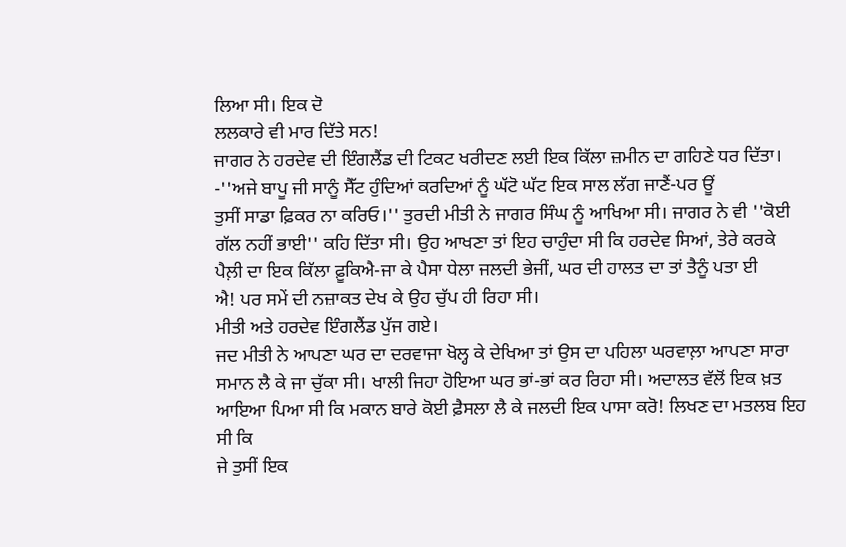ਲਿਆ ਸੀ। ਇਕ ਦੋ
ਲਲਕਾਰੇ ਵੀ ਮਾਰ ਦਿੱਤੇ ਸਨ!
ਜਾਗਰ ਨੇ ਹਰਦੇਵ ਦੀ ਇੰਗਲੈਂਡ ਦੀ ਟਿਕਟ ਖਰੀਦਣ ਲਈ ਇਕ ਕਿੱਲਾ ਜ਼ਮੀਨ ਦਾ ਗਹਿਣੇ ਧਰ ਦਿੱਤਾ।
-''ਅਜੇ ਬਾਪੂ ਜੀ ਸਾਨੂੰ ਸੈੱਟ ਹੁੰਦਿਆਂ ਕਰਦਿਆਂ ਨੂੰ ਘੱਟੋ ਘੱਟ ਇਕ ਸਾਲ ਲੱਗ ਜਾਣੈਂ-ਪਰ ਊਂ
ਤੁਸੀਂ ਸਾਡਾ ਫ਼ਿਕਰ ਨਾ ਕਰਿਓ।'' ਤੁਰਦੀ ਮੀਤੀ ਨੇ ਜਾਗਰ ਸਿੰਘ ਨੂੰ ਆਖਿਆ ਸੀ। ਜਾਗਰ ਨੇ ਵੀ ''ਕੋਈ
ਗੱਲ ਨਹੀਂ ਭਾਈ'' ਕਹਿ ਦਿੱਤਾ ਸੀ। ਉਹ ਆਖਣਾ ਤਾਂ ਇਹ ਚਾਹੁੰਦਾ ਸੀ ਕਿ ਹਰਦੇਵ ਸਿਆਂ, ਤੇਰੇ ਕਰਕੇ
ਪੈਲ਼ੀ ਦਾ ਇਕ ਕਿੱਲਾ ਫ਼ੂਕਿਐ-ਜਾ ਕੇ ਪੈਸਾ ਧੇਲਾ ਜਲਦੀ ਭੇਜੀਂ, ਘਰ ਦੀ ਹਾਲਤ ਦਾ ਤਾਂ ਤੈਨੂੰ ਪਤਾ ਈ
ਐ! ਪਰ ਸਮੇਂ ਦੀ ਨਜ਼ਾਕਤ ਦੇਖ ਕੇ ਉਹ ਚੁੱਪ ਹੀ ਰਿਹਾ ਸੀ।
ਮੀਤੀ ਅਤੇ ਹਰਦੇਵ ਇੰਗਲੈਂਡ ਪੁੱਜ ਗਏ।
ਜਦ ਮੀਤੀ ਨੇ ਆਪਣਾ ਘਰ ਦਾ ਦਰਵਾਜਾ ਖੋਲ੍ਹ ਕੇ ਦੇਖਿਆ ਤਾਂ ਉਸ ਦਾ ਪਹਿਲਾ ਘਰਵਾਲ਼ਾ ਆਪਣਾ ਸਾਰਾ
ਸਮਾਨ ਲੈ ਕੇ ਜਾ ਚੁੱਕਾ ਸੀ। ਖਾਲੀ ਜਿਹਾ ਹੋਇਆ ਘਰ ਭਾਂ-ਭਾਂ ਕਰ ਰਿਹਾ ਸੀ। ਅਦਾਲਤ ਵੱਲੋਂ ਇਕ ਖ਼ਤ
ਆਇਆ ਪਿਆ ਸੀ ਕਿ ਮਕਾਨ ਬਾਰੇ ਕੋਈ ਫ਼ੈਸਲਾ ਲੈ ਕੇ ਜਲਦੀ ਇਕ ਪਾਸਾ ਕਰੋ! ਲਿਖਣ ਦਾ ਮਤਲਬ ਇਹ ਸੀ ਕਿ
ਜੇ ਤੁਸੀਂ ਇਕ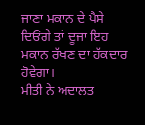ਜਾਣਾ ਮਕਾਨ ਦੇ ਪੈਸੇ ਦਿਓਂਗੇ ਤਾਂ ਦੂਜਾ ਇਹ ਮਕਾਨ ਰੱਖਣ ਦਾ ਹੱਕਦਾਰ ਹੋਵੇਗਾ।
ਮੀਤੀ ਨੇ ਅਦਾਲਤ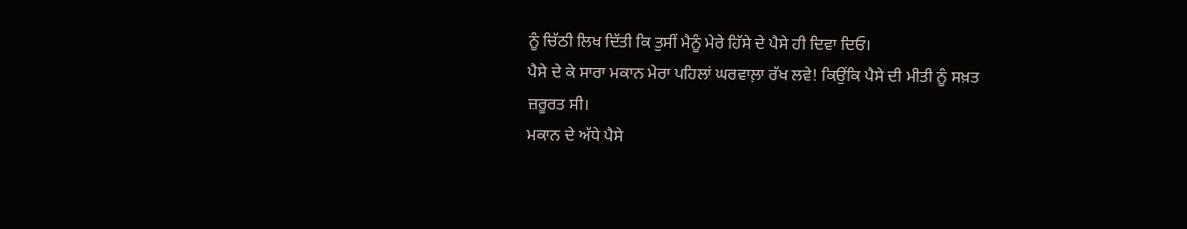ਨੂੰ ਚਿੱਠੀ ਲਿਖ ਦਿੱਤੀ ਕਿ ਤੁਸੀਂ ਮੈਨੂੰ ਮੇਰੇ ਹਿੱਸੇ ਦੇ ਪੈਸੇ ਹੀ ਦਿਵਾ ਦਿਓ।
ਪੈਸੇ ਦੇ ਕੇ ਸਾਰਾ ਮਕਾਨ ਮੇਰਾ ਪਹਿਲਾਂ ਘਰਵਾਲ਼ਾ ਰੱਖ ਲਵੇ! ਕਿਉਂਕਿ ਪੈਸੇ ਦੀ ਮੀਤੀ ਨੂੰ ਸਖ਼ਤ
ਜ਼ਰੂਰਤ ਸੀ।
ਮਕਾਨ ਦੇ ਅੱਧੇ ਪੈਸੇ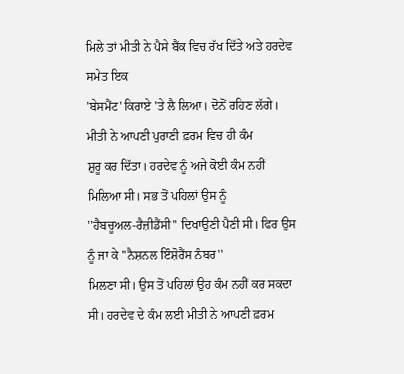ਮਿਲੇ ਤਾਂ ਮੀਤੀ ਨੇ ਪੈਸੇ ਬੈਂਕ ਵਿਚ ਰੱਖ ਦਿੱਤੇ ਅਤੇ ਹਰਦੇਵ ਸਮੇਤ ਇਕ
'ਬੇਸਮੈਂਟ' ਕਿਰਾਏ 'ਤੇ ਲੈ ਲਿਆ। ਦੋਨੋਂ ਰਹਿਣ ਲੱਗੇ। ਮੀਤੀ ਨੇ ਆਪਣੀ ਪੁਰਾਣੀ ਫ਼ਰਮ ਵਿਚ ਹੀ ਕੰਮ
ਸ਼ੁਰੂ ਕਰ ਦਿੱਤਾ। ਹਰਦੇਵ ਨੂੰ ਅਜੇ ਕੋਈ ਕੰਮ ਨਹੀਂ ਮਿਲਿਆ ਸੀ। ਸਭ ਤੋਂ ਪਹਿਲਾਂ ਉਸ ਨੂੰ
''ਹੈਬਚੂਅਲ-ਰੈਜ਼ੀਡੈਂਸੀ'' ਦਿਖਾਉਣੀ ਪੈਣੀ ਸੀ। ਫਿਰ ਉਸ ਨੂੰ ਜਾ ਕੇ ''ਨੈਸ਼ਨਲ ਇੰਸ਼ੋਰੈਂਸ ਨੰਬਰ''
ਮਿਲਣਾ ਸੀ। ਉਸ ਤੋਂ ਪਹਿਲਾਂ ਉਹ ਕੰਮ ਨਹੀਂ ਕਰ ਸਕਦਾ ਸੀ। ਹਰਦੇਵ ਦੇ ਕੰਮ ਲਈ ਮੀਤੀ ਨੇ ਆਪਣੀ ਫ਼ਰਮ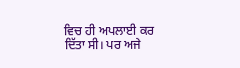ਵਿਚ ਹੀ ਅਪਲਾਈ ਕਰ ਦਿੱਤਾ ਸੀ। ਪਰ ਅਜੇ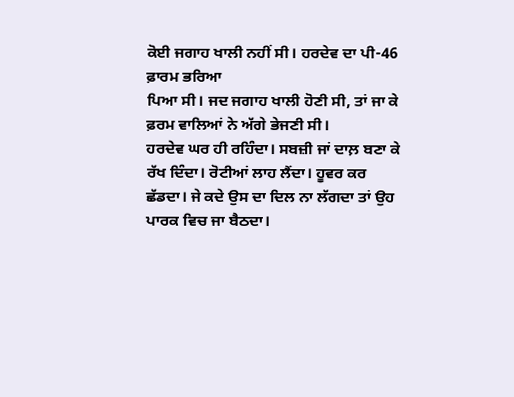ਕੋਈ ਜਗਾਹ ਖਾਲੀ ਨਹੀਂ ਸੀ। ਹਰਦੇਵ ਦਾ ਪੀ-46 ਫ਼ਾਰਮ ਭਰਿਆ
ਪਿਆ ਸੀ। ਜਦ ਜਗਾਹ ਖਾਲੀ ਹੋਣੀ ਸੀ, ਤਾਂ ਜਾ ਕੇ ਫ਼ਰਮ ਵਾਲਿਆਂ ਨੇ ਅੱਗੇ ਭੇਜਣੀ ਸੀ।
ਹਰਦੇਵ ਘਰ ਹੀ ਰਹਿੰਦਾ। ਸਬਜ਼ੀ ਜਾਂ ਦਾਲ਼ ਬਣਾ ਕੇ ਰੱਖ ਦਿੰਦਾ। ਰੋਟੀਆਂ ਲਾਹ ਲੈਂਦਾ। ਹੂਵਰ ਕਰ
ਛੱਡਦਾ। ਜੇ ਕਦੇ ਉਸ ਦਾ ਦਿਲ ਨਾ ਲੱਗਦਾ ਤਾਂ ਉਹ ਪਾਰਕ ਵਿਚ ਜਾ ਬੈਠਦਾ।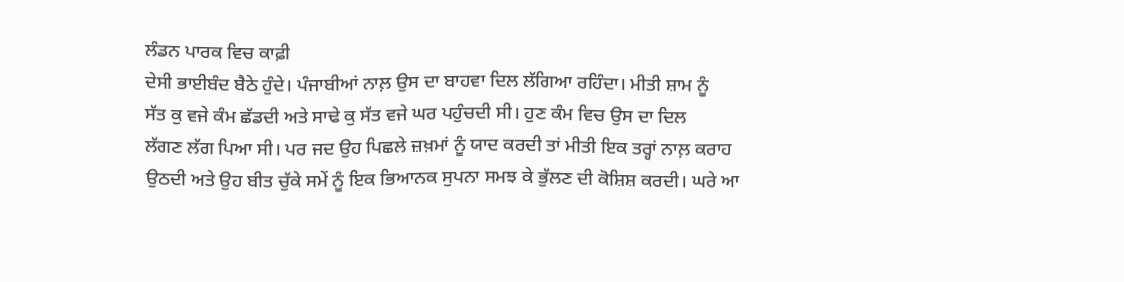ਲੰਡਨ ਪਾਰਕ ਵਿਚ ਕਾਫ਼ੀ
ਦੇਸੀ ਭਾਈਬੰਦ ਬੈਠੇ ਹੁੰਦੇ। ਪੰਜਾਬੀਆਂ ਨਾਲ਼ ਉਸ ਦਾ ਬਾਹਵਾ ਦਿਲ ਲੱਗਿਆ ਰਹਿੰਦਾ। ਮੀਤੀ ਸ਼ਾਮ ਨੂੰ
ਸੱਤ ਕੁ ਵਜੇ ਕੰਮ ਛੱਡਦੀ ਅਤੇ ਸਾਢੇ ਕੁ ਸੱਤ ਵਜੇ ਘਰ ਪਹੁੰਚਦੀ ਸੀ। ਹੁਣ ਕੰਮ ਵਿਚ ਉਸ ਦਾ ਦਿਲ
ਲੱਗਣ ਲੱਗ ਪਿਆ ਸੀ। ਪਰ ਜਦ ਉਹ ਪਿਛਲੇ ਜ਼ਖ਼ਮਾਂ ਨੂੰ ਯਾਦ ਕਰਦੀ ਤਾਂ ਮੀਤੀ ਇਕ ਤਰ੍ਹਾਂ ਨਾਲ਼ ਕਰਾਹ
ਉਠਦੀ ਅਤੇ ਉਹ ਬੀਤ ਚੁੱਕੇ ਸਮੇਂ ਨੂੰ ਇਕ ਭਿਆਨਕ ਸੁਪਨਾ ਸਮਝ ਕੇ ਭੁੱਲਣ ਦੀ ਕੋਸ਼ਿਸ਼ ਕਰਦੀ। ਘਰੇ ਆ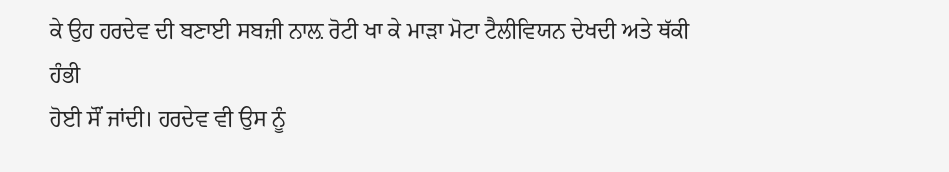ਕੇ ਉਹ ਹਰਦੇਵ ਦੀ ਬਣਾਈ ਸਬਜ਼ੀ ਨਾਲ਼ ਰੋਟੀ ਖਾ ਕੇ ਮਾੜਾ ਮੋਟਾ ਟੈਲੀਵਿਯਨ ਦੇਖਦੀ ਅਤੇ ਥੱਕੀ ਹੰਭੀ
ਹੋਈ ਸੌਂ ਜਾਂਦੀ। ਹਰਦੇਵ ਵੀ ਉਸ ਨੂੰ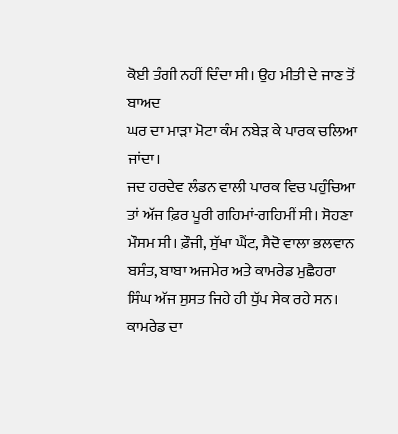ਕੋਈ ਤੰਗੀ ਨਹੀਂ ਦਿੰਦਾ ਸੀ। ਉਹ ਮੀਤੀ ਦੇ ਜਾਣ ਤੋਂ ਬਾਅਦ
ਘਰ ਦਾ ਮਾੜਾ ਮੋਟਾ ਕੰਮ ਨਬੇੜ ਕੇ ਪਾਰਕ ਚਲਿਆ ਜਾਂਦਾ।
ਜਦ ਹਰਦੇਵ ਲੰਡਨ ਵਾਲੀ ਪਾਰਕ ਵਿਚ ਪਹੁੰਚਿਆ ਤਾਂ ਅੱਜ ਫ਼ਿਰ ਪੂਰੀ ਗਹਿਮਾਂ-ਗਹਿਮੀਂ ਸੀ। ਸੋਹਣਾ
ਮੌਸਮ ਸੀ। ਫ਼ੌਜੀ, ਸੁੱਖਾ ਘੈਂਟ, ਸੈਦੋ ਵਾਲਾ ਭਲਵਾਨ ਬਸੰਤ, ਬਾਬਾ ਅਜਮੇਰ ਅਤੇ ਕਾਮਰੇਡ ਮੁਛੈਹਰਾ
ਸਿੰਘ ਅੱਜ ਸੁਸਤ ਜਿਹੇ ਹੀ ਧੁੱਪ ਸੇਕ ਰਹੇ ਸਨ। ਕਾਮਰੇਡ ਦਾ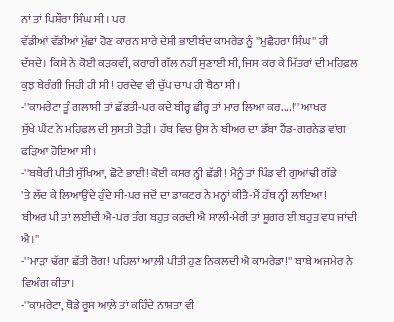ਨਾਂ ਤਾਂ ਪਿਸ਼ੌਰਾ ਸਿੰਘ ਸੀ। ਪਰ
ਵੱਡੀਆਂ ਵੱਡੀਆਂ ਮੁੱਛਾਂ ਹੋਣ ਕਾਰਨ ਸਾਰੇ ਦੇਸੀ ਭਾਈਬੰਦ ਕਾਮਰੇਡ ਨੂੰ ''ਮੁਛੈਹਰਾ ਸਿੰਘ'' ਹੀ
ਦੱਸਦੇ। ਕਿਸੇ ਨੇ ਕੋਈ ਕੜਕਵੀਂ, ਕਰਾਰੀ ਗੱਲ ਨਹੀਂ ਸੁਣਾਈ ਸੀ, ਜਿਸ ਕਰ ਕੇ ਮਿੱਤਰਾਂ ਦੀ ਮਹਿਫ਼ਲ
ਕੁਝ ਬੇਰੰਗੀ ਜਿਹੀ ਹੀ ਸੀ! ਹਰਦੇਵ ਵੀ ਚੁੱਪ ਚਾਪ ਹੀ ਬੈਠਾ ਸੀ।
-''ਕਾਮਰੇਟਾ ਤੂੰ ਗਲਾਸੀ ਤਾਂ ਛੱਡਤੀ-ਪਰ ਕਦੇ ਬੀਰ੍ਹ ਛੀਰ੍ਹ ਤਾਂ ਮਾਰ ਲਿਆ ਕਰ....!'' ਆਖਰ
ਸੁੱਖੇ ਘੈਂਟ ਨੇ ਮਹਿਫ਼ਲ ਦੀ ਸੁਸਤੀ ਤੋੜੀ। ਹੱਥ ਵਿਚ ਉਸ ਨੇ ਬੀਅਰ ਦਾ ਡੱਬਾ ਹੈਂਡ-ਗਰਨੇਡ ਵਾਂਗ
ਫੜਿਆ ਹੋਇਆ ਸੀ।
-''ਬਥੇਰੀ ਪੀਤੀ ਸੁੱਖਿਆ, ਛੋਟੇ ਭਾਈ! ਕੋਈ ਕਸਰ ਨ੍ਹੀ ਛੱਡੀ! ਮੈਨੂੰ ਤਾਂ ਪਿੰਡ ਵੀ ਗੁਆਂਢੀ ਗੱਡੇ
'ਤੇ ਲੱਦ ਕੇ ਲਿਆਉਂਦੇ ਹੁੰਦੇ ਸੀ-ਪਰ ਜਦੋਂ ਦਾ ਡਾਕਟਰ ਨੇ ਮਨ੍ਹਾਂ ਕੀਤੈ-ਮੈਂ ਹੱਥ ਨ੍ਹੀ ਲਾਇਆ!
ਬੀਅਰ ਪੀ ਤਾਂ ਲਈਦੀ ਐ-ਪਰ ਤੰਗ ਬਹੁਤ ਕਰਦੀ ਐ ਸਾਲੀ-ਮੇਰੀ ਤਾਂ ਸ਼ੂਗਰ ਈ ਬਹੁਤ ਵਧ ਜਾਂਦੀ ਐ।''
-''ਮਾੜਾ ਢੱਗਾ ਛੱਤੀ ਰੋਗ! ਪਹਿਲਾਂ ਆਲ਼ੀ ਪੀਤੀ ਹੁਣ ਨਿਕਲਦੀ ਐ ਕਾਮਰੇਡਾ!'' ਬਾਬੇ ਅਜਮੇਰ ਨੇ
ਵਿਅੰਗ ਕੀਤਾ।
-''ਕਾਮਰੇਟਾ, ਥੋਡੇ ਰੂਸ ਆਲ਼ੇ ਤਾਂ ਕਹਿੰਦੇ ਨਾਸ਼ਤਾ ਵੀ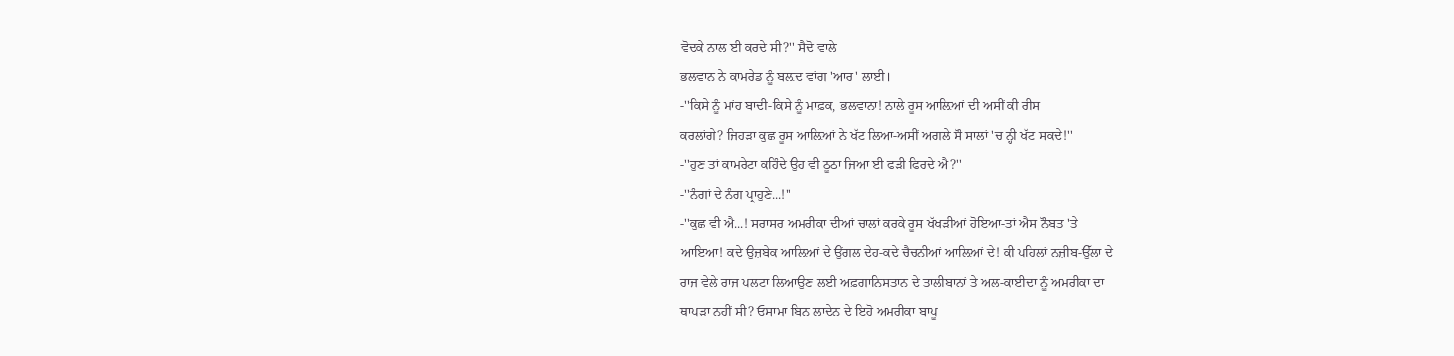ਵੋਦਕੇ ਨਾਲ ਈ ਕਰਦੇ ਸੀ?'' ਸੈਦੋ ਵਾਲੇ
ਭਲਵਾਨ ਨੇ ਕਾਮਰੇਡ ਨੂੰ ਬਲ਼ਦ ਵਾਂਗ 'ਆਰ' ਲਾਈ।
-''ਕਿਸੇ ਨੂੰ ਮਾਂਹ ਬਾਦੀ-ਕਿਸੇ ਨੂੰ ਮਾਫ਼ਕ, ਭਲਵਾਨਾ! ਨਾਲੇ ਰੂਸ ਆਲ਼ਿਆਂ ਦੀ ਅਸੀਂ ਕੀ ਰੀਸ
ਕਰਲਾਂਗੇ? ਜਿਹੜਾ ਕੁਛ ਰੂਸ ਆਲ਼ਿਆਂ ਨੇ ਖੱਟ ਲਿਆ-ਅਸੀਂ ਅਗਲੇ ਸੌ ਸਾਲਾਂ 'ਚ ਨ੍ਹੀ ਖੱਟ ਸਕਦੇ!''
-''ਹੁਣ ਤਾਂ ਕਾਮਰੇਟਾ ਕਹਿੰਦੇ ਉਹ ਵੀ ਠੂਠਾ ਜਿਆ ਈ ਫੜੀ ਫਿਰਦੇ ਐ?''
-''ਨੰਗਾਂ ਦੇ ਨੰਗ ਪ੍ਰਾਹੁਣੇ...!''
-''ਕੁਛ ਵੀ ਐ...! ਸਰਾਸਰ ਅਮਰੀਕਾ ਦੀਆਂ ਚਾਲਾਂ ਕਰਕੇ ਰੂਸ ਖੱਖੜੀਆਂ ਹੋਇਆ-ਤਾਂ ਐਸ ਨੌਬਤ 'ਤੇ
ਆਇਆ! ਕਦੇ ਉਜ਼ਬੇਕ ਆਲ਼ਿਆਂ ਦੇ ਉਂਗਲ ਦੇਹ-ਕਦੇ ਚੈਚਨੀਆਂ ਆਲ਼ਿਆਂ ਦੇ! ਕੀ ਪਹਿਲਾਂ ਨਜ਼ੀਬ-ਉੱਲਾ ਦੇ
ਰਾਜ ਵੇਲੇ ਰਾਜ ਪਲਟਾ ਲਿਆਉਣ ਲਈ ਅਫ਼ਗਾਨਿਸਤਾਨ ਦੇ ਤਾਲੀਬਾਨਾਂ ਤੇ ਅਲ-ਕਾਈਦਾ ਨੂੰ ਅਮਰੀਕਾ ਦਾ
ਥਾਪੜਾ ਨਹੀਂ ਸੀ? ਓਸਾਮਾ ਬਿਨ ਲਾਦੇਨ ਦੇ ਇਹੋ ਅਮਰੀਕਾ ਬਾਪੂ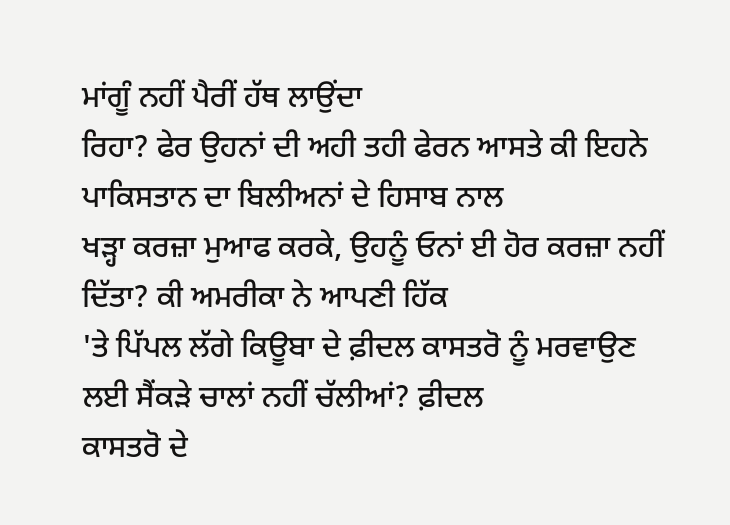ਮਾਂਗੂੰ ਨਹੀਂ ਪੈਰੀਂ ਹੱਥ ਲਾਉਂਦਾ
ਰਿਹਾ? ਫੇਰ ਉਹਨਾਂ ਦੀ ਅਹੀ ਤਹੀ ਫੇਰਨ ਆਸਤੇ ਕੀ ਇਹਨੇ ਪਾਕਿਸਤਾਨ ਦਾ ਬਿਲੀਅਨਾਂ ਦੇ ਹਿਸਾਬ ਨਾਲ
ਖੜ੍ਹਾ ਕਰਜ਼ਾ ਮੁਆਫ ਕਰਕੇ, ਉਹਨੂੰ ਓਨਾਂ ਈ ਹੋਰ ਕਰਜ਼ਾ ਨਹੀਂ ਦਿੱਤਾ? ਕੀ ਅਮਰੀਕਾ ਨੇ ਆਪਣੀ ਹਿੱਕ
'ਤੇ ਪਿੱਪਲ ਲੱਗੇ ਕਿਊਬਾ ਦੇ ਫ਼ੀਦਲ ਕਾਸਤਰੋ ਨੂੰ ਮਰਵਾਉਣ ਲਈ ਸੈਂਕੜੇ ਚਾਲਾਂ ਨਹੀਂ ਚੱਲੀਆਂ? ਫ਼ੀਦਲ
ਕਾਸਤਰੋ ਦੇ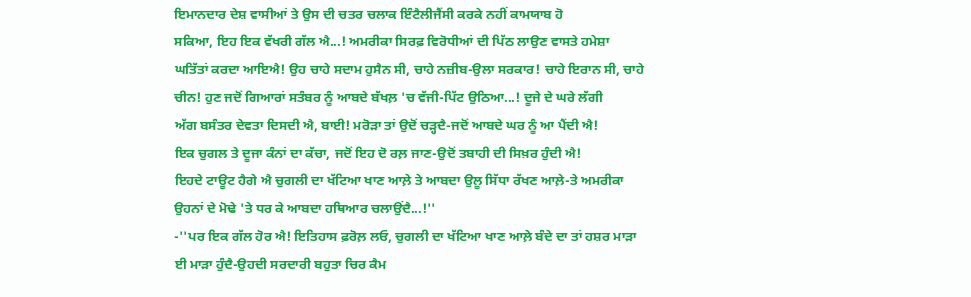ਇਮਾਨਦਾਰ ਦੇਸ਼ ਵਾਸੀਆਂ ਤੇ ਉਸ ਦੀ ਚਤਰ ਚਲਾਕ ਇੰਟੈਲੀਜੈਂਸੀ ਕਰਕੇ ਨਹੀਂ ਕਾਮਯਾਬ ਹੋ
ਸਕਿਆ, ਇਹ ਇਕ ਵੱਖਰੀ ਗੱਲ ਐ...! ਅਮਰੀਕਾ ਸਿਰਫ਼ ਵਿਰੋਧੀਆਂ ਦੀ ਪਿੱਠ ਲਾਉਣ ਵਾਸਤੇ ਹਮੇਸ਼ਾ
ਘਤਿੱਤਾਂ ਕਰਦਾ ਆਇਐ! ਉਹ ਚਾਹੇ ਸਦਾਮ ਹੁਸੈਨ ਸੀ, ਚਾਹੇ ਨਜ਼ੀਬ-ਉਲਾ ਸਰਕਾਰ! ਚਾਹੇ ਇਰਾਨ ਸੀ, ਚਾਹੇ
ਚੀਨ! ਹੁਣ ਜਦੋਂ ਗਿਆਰਾਂ ਸਤੰਬਰ ਨੂੰ ਆਬਦੇ ਬੱਖਲ਼ 'ਚ ਵੱਜੀ-ਪਿੱਟ ਉਠਿਆ...! ਦੂਜੇ ਦੇ ਘਰੇ ਲੱਗੀ
ਅੱਗ ਬਸੰਤਰ ਦੇਵਤਾ ਦਿਸਦੀ ਐ, ਬਾਈ! ਮਰੋੜਾ ਤਾਂ ਉਦੋਂ ਚੜ੍ਹਦੈ-ਜਦੋਂ ਆਬਦੇ ਘਰ ਨੂੰ ਆ ਪੈਂਦੀ ਐ!
ਇਕ ਚੁਗਲ ਤੇ ਦੂਜਾ ਕੰਨਾਂ ਦਾ ਕੱਚਾ, ਜਦੋਂ ਇਹ ਦੋ ਰਲ਼ ਜਾਣ-ਉਦੋਂ ਤਬਾਹੀ ਦੀ ਸਿਖ਼ਰ ਹੁੰਦੀ ਐ!
ਇਹਦੇ ਟਾਊਟ ਹੈਗੇ ਐ ਚੁਗਲੀ ਦਾ ਖੱਟਿਆ ਖਾਣ ਆਲ਼ੇ ਤੇ ਆਬਦਾ ਉਲੂ ਸਿੱਧਾ ਰੱਖਣ ਆਲ਼ੇ-ਤੇ ਅਮਰੀਕਾ
ਉਹਨਾਂ ਦੇ ਮੋਢੇ 'ਤੇ ਧਰ ਕੇ ਆਬਦਾ ਹਥਿਆਰ ਚਲਾਉਂਦੈ...!''
-''ਪਰ ਇਕ ਗੱਲ ਹੋਰ ਐ! ਇਤਿਹਾਸ ਫ਼ਰੋਲ਼ ਲਓ, ਚੁਗਲੀ ਦਾ ਖੱਟਿਆ ਖਾਣ ਆਲ਼ੇ ਬੰਦੇ ਦਾ ਤਾਂ ਹਸ਼ਰ ਮਾੜਾ
ਈ ਮਾੜਾ ਹੁੰਦੈ-ਉਹਦੀ ਸਰਦਾਰੀ ਬਹੁਤਾ ਚਿਰ ਕੈਮ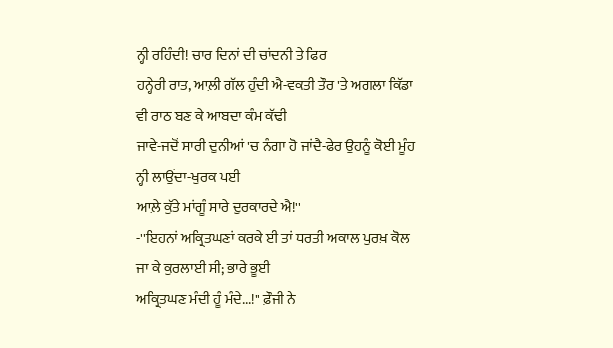ਨ੍ਹੀ ਰਹਿੰਦੀ! ਚਾਰ ਦਿਨਾਂ ਦੀ ਚਾਂਦਨੀ ਤੇ ਫਿਰ
ਹਨ੍ਹੇਰੀ ਰਾਤ, ਆਲ਼ੀ ਗੱਲ ਹੁੰਦੀ ਐ-ਵਕਤੀ ਤੌਰ 'ਤੇ ਅਗਲਾ ਕਿੱਡਾ ਵੀ ਰਾਠ ਬਣ ਕੇ ਆਬਦਾ ਕੰਮ ਕੱਢੀ
ਜਾਵੇ-ਜਦੋਂ ਸਾਰੀ ਦੁਨੀਆਂ 'ਚ ਨੰਗਾ ਹੋ ਜਾਂਦੈ-ਫੇਰ ਉਹਨੂੰ ਕੋਈ ਮੂੰਹ ਨ੍ਹੀ ਲਾਉਂਦਾ-ਖੁਰਕ ਪਈ
ਆਲ਼ੇ ਕੁੱਤੇ ਮਾਂਗੂੰ ਸਾਰੇ ਦੁਰਕਾਰਦੇ ਐ!''
-''ਇਹਨਾਂ ਅਕ੍ਰਿਤਘਣਾਂ ਕਰਕੇ ਈ ਤਾਂ ਧਰਤੀ ਅਕਾਲ ਪੁਰਖ਼ ਕੋਲ ਜਾ ਕੇ ਕੁਰਲਾਈ ਸੀ; ਭਾਰੇ ਭੂਈ
ਅਕ੍ਰਿਤਘਣ ਮੰਦੀ ਹੂੰ ਮੰਦੇ...!'' ਫ਼ੌਜੀ ਨੇ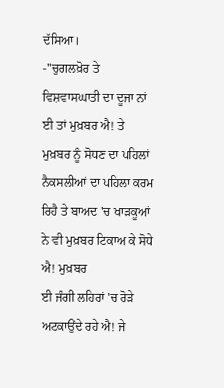ਦੱਸਿਆ।
-''ਚੁਗਲਖ਼ੋਰ ਤੇ ਵਿਸ਼ਵਾਸਘਾਤੀ ਦਾ ਦੂਜਾ ਨਾਂ ਈ ਤਾਂ ਮੁਖ਼ਬਰ ਐ! ਤੇ ਮੁਖ਼ਬਰ ਨੂੰ ਸੋਧਣ ਦਾ ਪਹਿਲਾਂ
ਨੈਕਸਲੀਆਂ ਦਾ ਪਹਿਲਾ ਕਰਮ ਰਿਹੈ ਤੇ ਬਾਅਦ 'ਚ ਖਾੜਕੂਆਂ ਨੇ ਵੀ ਮੁਖ਼ਬਰ ਟਿਕਾਅ ਕੇ ਸੋਧੇ ਐ! ਮੁਖ਼ਬਰ
ਈ ਜੰਗੀ ਲਹਿਰਾਂ 'ਚ ਰੋੜੇ ਅਟਕਾਉਂਦੇ ਰਹੇ ਐ! ਜੇ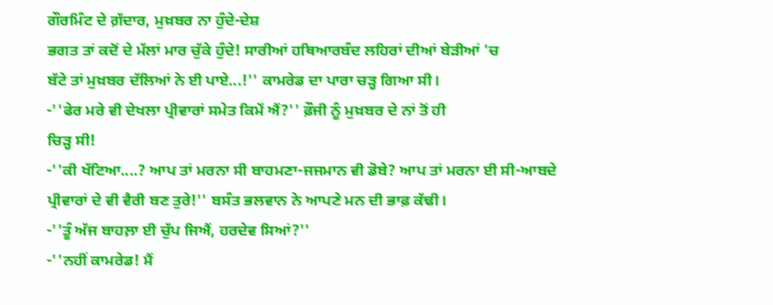ਗੌਰਮਿੰਟ ਦੇ ਗ਼ੱਦਾਰ, ਮੁਖ਼ਬਰ ਨਾ ਹੁੰਦੇ-ਦੇਸ਼
ਭਗਤ ਤਾਂ ਕਦੋਂ ਦੇ ਮੱਲਾਂ ਮਾਰ ਚੁੱਕੇ ਹੁੰਦੇ! ਸਾਰੀਆਂ ਹਥਿਆਰਬੰਦ ਲਹਿਰਾਂ ਦੀਆਂ ਬੇੜੀਆਂ 'ਚ
ਬੱਟੇ ਤਾਂ ਮੁਖ਼ਬਰ ਦੱਲਿਆਂ ਨੇ ਈ ਪਾਏ...!'' ਕਾਮਰੇਡ ਦਾ ਪਾਰਾ ਚੜ੍ਹ ਗਿਆ ਸੀ।
-''ਫੇਰ ਮਰੇ ਵੀ ਦੇਖਲਾ ਪ੍ਰੀਵਾਰਾਂ ਸਮੇਤ ਕਿਮੇਂ ਐਂ?'' ਫ਼ੌਜੀ ਨੂੰ ਮੁਖ਼ਬਰ ਦੇ ਨਾਂ ਤੋਂ ਹੀ
ਚਿੜ੍ਹ ਸੀ!
-''ਕੀ ਖੱਟਿਆ....? ਆਪ ਤਾਂ ਮਰਨਾ ਸੀ ਬਾਹਮਣਾ-ਜਜਮਾਨ ਵੀ ਡੋਬੇ? ਆਪ ਤਾਂ ਮਰਨਾ ਈ ਸੀ-ਆਬਦੇ
ਪ੍ਰੀਵਾਰਾਂ ਦੇ ਵੀ ਵੈਰੀ ਬਣ ਤੁਰੇ!'' ਬਸੰਤ ਭਲਵਾਨ ਨੇ ਆਪਣੇ ਮਨ ਦੀ ਭਾਫ਼ ਕੱਢੀ।
-''ਤੂੰ ਅੱਜ ਬਾਹਲ਼ਾ ਈ ਚੁੱਪ ਜਿਐਂ, ਹਰਦੇਵ ਸਿਆਂ?''
-''ਨਹੀਂ ਕਾਮਰੇਡ! ਮੈਂ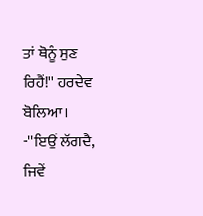ਤਾਂ ਥੋਨੂੰ ਸੁਣ ਰਿਹੈਂ!'' ਹਰਦੇਵ ਬੋਲਿਆ।
-''ਇਉਂ ਲੱਗਦੈ, ਜਿਵੇਂ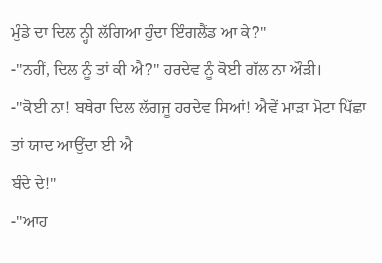ਮੁੰਡੇ ਦਾ ਦਿਲ ਨ੍ਹੀ ਲੱਗਿਆ ਹੁੰਦਾ ਇੰਗਲੈਂਡ ਆ ਕੇ?''
-''ਨਹੀਂ, ਦਿਲ ਨੂੰ ਤਾਂ ਕੀ ਐ?'' ਹਰਦੇਵ ਨੂੰ ਕੋਈ ਗੱਲ ਨਾ ਔੜੀ।
-''ਕੋਈ ਨਾ! ਬਥੇਰਾ ਦਿਲ ਲੱਗਜੂ ਹਰਦੇਵ ਸਿਆਂ! ਐਵੇਂ ਮਾੜਾ ਮੋਟਾ ਪਿੱਛਾ ਤਾਂ ਯਾਦ ਆਉਂਦਾ ਈ ਐ
ਬੰਦੇ ਦੇ!''
-''ਆਹ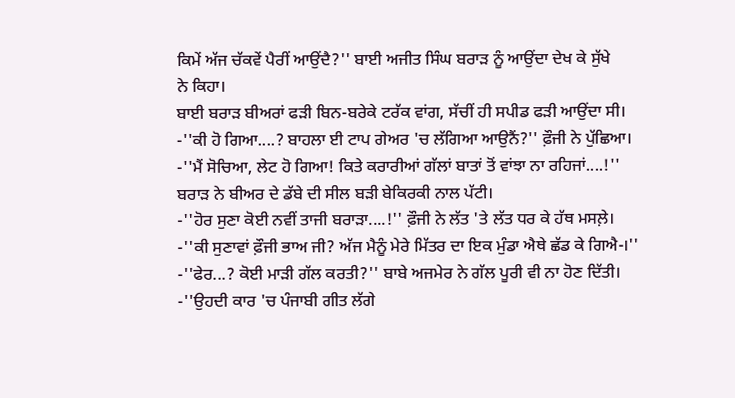ਕਿਮੇਂ ਅੱਜ ਚੱਕਵੇਂ ਪੈਰੀਂ ਆਉਂਦੈ?'' ਬਾਈ ਅਜੀਤ ਸਿੰਘ ਬਰਾੜ ਨੂੰ ਆਉਂਦਾ ਦੇਖ ਕੇ ਸੁੱਖੇ
ਨੇ ਕਿਹਾ।
ਬਾਈ ਬਰਾੜ ਬੀਅਰਾਂ ਫੜੀ ਬਿਨ-ਬਰੇਕੇ ਟਰੱਕ ਵਾਂਗ, ਸੱਚੀਂ ਹੀ ਸਪੀਡ ਫੜੀ ਆਉਂਦਾ ਸੀ।
-''ਕੀ ਹੋ ਗਿਆ....? ਬਾਹਲਾ ਈ ਟਾਪ ਗੇਅਰ 'ਚ ਲੱਗਿਆ ਆਉਨੈਂ?'' ਫ਼ੌਜੀ ਨੇ ਪੁੱਛਿਆ।
-''ਮੈਂ ਸੋਚਿਆ, ਲੇਟ ਹੋ ਗਿਆ! ਕਿਤੇ ਕਰਾਰੀਆਂ ਗੱਲਾਂ ਬਾਤਾਂ ਤੋਂ ਵਾਂਝਾ ਨਾ ਰਹਿਜਾਂ....!''
ਬਰਾੜ ਨੇ ਬੀਅਰ ਦੇ ਡੱਬੇ ਦੀ ਸੀਲ ਬੜੀ ਬੇਕਿਰਕੀ ਨਾਲ ਪੱਟੀ।
-''ਹੋਰ ਸੁਣਾ ਕੋਈ ਨਵੀਂ ਤਾਜੀ ਬਰਾੜਾ....!'' ਫ਼ੌਜੀ ਨੇ ਲੱਤ 'ਤੇ ਲੱਤ ਧਰ ਕੇ ਹੱਥ ਮਸਲ਼ੇ।
-''ਕੀ ਸੁਣਾਵਾਂ ਫ਼ੌਜੀ ਭਾਅ ਜੀ? ਅੱਜ ਮੈਨੂੰ ਮੇਰੇ ਮਿੱਤਰ ਦਾ ਇਕ ਮੁੰਡਾ ਐਥੇ ਛੱਡ ਕੇ ਗਿਐ-।''
-''ਫੇਰ...? ਕੋਈ ਮਾੜੀ ਗੱਲ ਕਰਤੀ?'' ਬਾਬੇ ਅਜਮੇਰ ਨੇ ਗੱਲ ਪੂਰੀ ਵੀ ਨਾ ਹੋਣ ਦਿੱਤੀ।
-''ਉਹਦੀ ਕਾਰ 'ਚ ਪੰਜਾਬੀ ਗੀਤ ਲੱਗੇ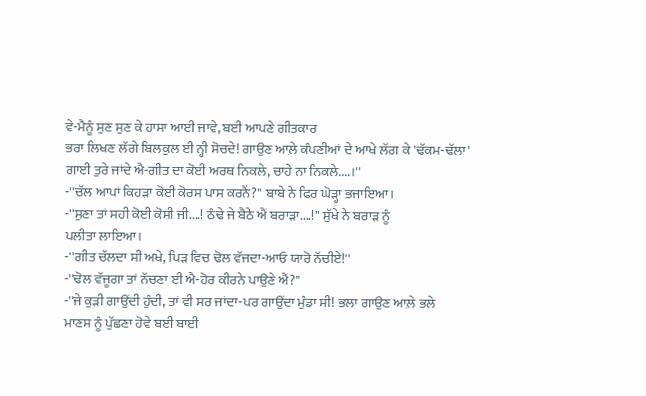ਵੇ-ਮੈਨੂੰ ਸੁਣ ਸੁਣ ਕੇ ਹਾਸਾ ਆਈ ਜਾਵੇ, ਬਈ ਆਪਣੇ ਗੀਤਕਾਰ
ਭਰਾ ਲਿਖਣ ਲੱਗੇ ਬਿਲਕੁਲ ਈ ਨ੍ਹੀ ਸੋਚਦੇ! ਗਾਉਣ ਆਲ਼ੇ ਕੰਪਣੀਆਂ ਦੇ ਆਖੇ ਲੱਗ ਕੇ 'ਢੱਕਮ-ਢੱਲਾ'
ਗਾਈ ਤੁਰੇ ਜਾਂਦੇ ਐ-ਗੀਤ ਦਾ ਕੋਈ ਅਰਥ ਨਿਕਲੇ, ਚਾਹੇ ਨਾ ਨਿਕਲੇ....।''
-''ਚੱਲ ਆਪਾਂ ਕਿਹੜਾ ਕੋਈ ਕੋਰਸ ਪਾਸ ਕਰਨੈਂ?'' ਬਾਬੇ ਨੇ ਫਿਰ ਘੋੜ੍ਹਾ ਭਜਾਇਆ।
-''ਸੁਣਾ ਤਾਂ ਸਹੀ ਕੋਈ ਕੋਸੀ ਜੀ....! ਠੰਢੇ ਜੇ ਬੈਠੇ ਐਂ ਬਰਾੜਾ....!'' ਸੁੱਖੇ ਨੇ ਬਰਾੜ ਨੂੰ
ਪਲੀਤਾ ਲਾਇਆ।
-''ਗੀਤ ਚੱਲਦਾ ਸੀ ਅਖੇ, ਪਿੜ ਵਿਚ ਢੋਲ ਵੱਜਦਾ-ਆਓ ਯਾਰੋ ਨੱਚੀਏ!''
-''ਢੋਲ ਵੱਜੂਗਾ ਤਾਂ ਨੱਚਣਾ ਈ ਐ-ਹੋਰ ਕੀਰਨੇ ਪਾਉਣੇ ਐਂ?''
-''ਜੇ ਕੁੜੀ ਗਾਉਂਦੀ ਹੁੰਦੀ, ਤਾਂ ਵੀ ਸਰ ਜਾਂਦਾ-ਪਰ ਗਾਉਂਦਾ ਮੁੰਡਾ ਸੀ! ਭਲਾ ਗਾਉਣ ਆਲ਼ੇ ਭਲੇ
ਮਾਣਸ ਨੂੰ ਪੁੱਛਣਾ ਹੋਵੇ ਬਈ ਬਾਈ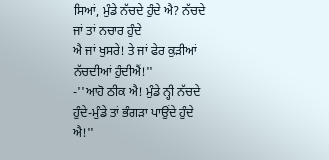ਸਿਆਂ, ਮੁੰਡੇ ਨੱਚਦੇ ਹੁੰਦੇ ਐ? ਨੱਚਦੇ ਜਾਂ ਤਾਂ ਨਚਾਰ ਹੁੰਦੇ
ਐ ਜਾਂ ਖੁਸਰੇ! ਤੇ ਜਾਂ ਫੇਰ ਕੁੜੀਆਂ ਨੱਚਦੀਆਂ ਹੁੰਦੀਐਂ!''
-''ਆਹੋ ਠੀਕ ਐ! ਮੁੰਡੇ ਨ੍ਹੀ ਨੱਚਦੇ ਹੁੰਦੇ-ਮੁੰਡੇ ਤਾਂ ਭੰਗੜਾ ਪਾਉਂਦੇ ਹੁੰਦੇ ਐ!''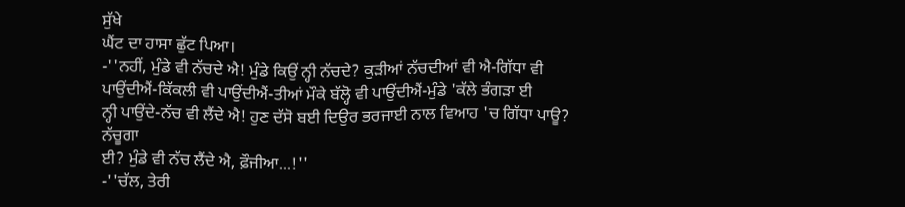ਸੁੱਖੇ
ਘੈਂਟ ਦਾ ਹਾਸਾ ਛੁੱਟ ਪਿਆ।
-''ਨਹੀਂ, ਮੁੰਡੇ ਵੀ ਨੱਚਦੇ ਐ! ਮੁੰਡੇ ਕਿਉਂ ਨ੍ਹੀ ਨੱਚਦੇ? ਕੁੜੀਆਂ ਨੱਚਦੀਆਂ ਵੀ ਐ-ਗਿੱਧਾ ਵੀ
ਪਾਉਂਦੀਐਂ-ਕਿੱਕਲੀ ਵੀ ਪਾਉਂਦੀਐਂ-ਤੀਆਂ ਮੌਕੇ ਬੱਲ੍ਹੋ ਵੀ ਪਾਉਂਦੀਐਂ-ਮੁੰਡੇ 'ਕੱਲੇ ਭੰਗੜਾ ਈ
ਨ੍ਹੀ ਪਾਉਂਦੇ-ਨੱਚ ਵੀ ਲੈਂਦੇ ਐ! ਹੁਣ ਦੱਸੋ ਬਈ ਦਿਉਰ ਭਰਜਾਈ ਨਾਲ ਵਿਆਹ 'ਚ ਗਿੱਧਾ ਪਾਊ? ਨੱਚੂਗਾ
ਈ? ਮੁੰਡੇ ਵੀ ਨੱਚ ਲੈਂਦੇ ਐ, ਫ਼ੌਜੀਆ...!''
-''ਚੱਲ, ਤੇਰੀ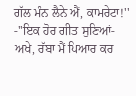ਗੱਲ ਮੰਨ ਲੈਨੇ ਐਂ, ਕਾਮਰੇਟਾ!''
-''ਇਕ ਹੋਰ ਗੀਤ ਸੁਣਿਆਂ-ਅਖੇ, ਰੱਬਾ ਮੈਂ ਪਿਆਰ ਕਰ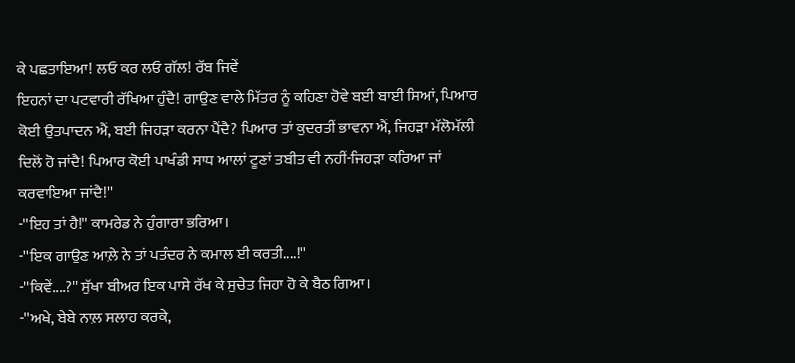ਕੇ ਪਛਤਾਇਆ! ਲਓ ਕਰ ਲਓ ਗੱਲ! ਰੱਬ ਜਿਵੇਂ
ਇਹਨਾਂ ਦਾ ਪਟਵਾਰੀ ਰੱਖਿਆ ਹੁੰਦੈ! ਗਾਉਣ ਵਾਲੇ ਮਿੱਤਰ ਨੂੰ ਕਹਿਣਾ ਹੋਵੇ ਬਈ ਬਾਈ ਸਿਆਂ, ਪਿਆਰ
ਕੋਈ ਉਤਪਾਦਨ ਐਂ, ਬਈ ਜਿਹੜਾ ਕਰਨਾ ਪੈਂਦੈ? ਪਿਆਰ ਤਾਂ ਕੁਦਰਤੀਂ ਭਾਵਨਾ ਐਂ, ਜਿਹੜਾ ਮੱਲੋਮੱਲੀ
ਦਿਲੋਂ ਹੋ ਜਾਂਦੈ! ਪਿਆਰ ਕੋਈ ਪਾਖੰਡੀ ਸਾਧ ਆਲਾਂ ਟੂਣਾਂ ਤਬੀਤ ਵੀ ਨਹੀਂ-ਜਿਹੜਾ ਕਰਿਆ ਜਾਂ
ਕਰਵਾਇਆ ਜਾਂਦੈ!''
-''ਇਹ ਤਾਂ ਹੈ!'' ਕਾਮਰੇਡ ਨੇ ਹੁੰਗਾਰਾ ਭਰਿਆ।
-''ਇਕ ਗਾਉਣ ਆਲ਼ੇ ਨੇ ਤਾਂ ਪਤੰਦਰ ਨੇ ਕਮਾਲ ਈ ਕਰਤੀ....!''
-''ਕਿਵੇਂ....?'' ਸੁੱਖਾ ਬੀਅਰ ਇਕ ਪਾਸੇ ਰੱਖ ਕੇ ਸੁਚੇਤ ਜਿਹਾ ਹੋ ਕੇ ਬੈਠ ਗਿਆ।
-''ਅਖੇ, ਬੇਬੇ ਨਾਲ਼ ਸਲਾਹ ਕਰਕੇ,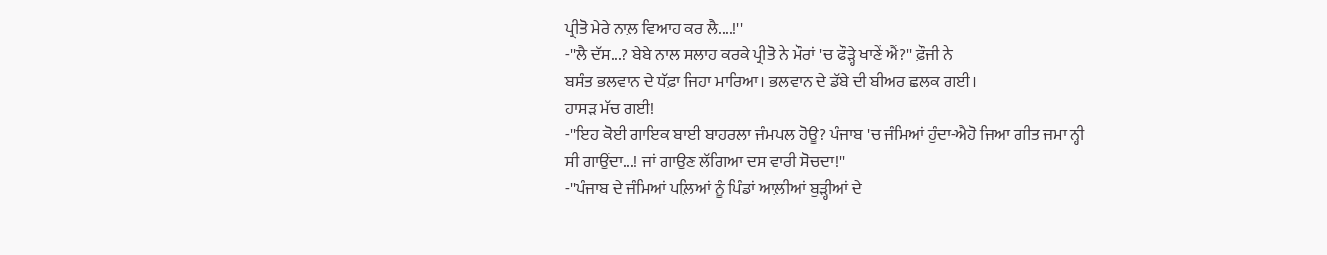ਪ੍ਰੀਤੋ ਮੇਰੇ ਨਾਲ਼ ਵਿਆਹ ਕਰ ਲੈ....!''
-''ਲੈ ਦੱਸ...? ਬੇਬੇ ਨਾਲ ਸਲਾਹ ਕਰਕੇ ਪ੍ਰੀਤੋ ਨੇ ਮੌਰਾਂ 'ਚ ਫੌੜ੍ਹੇ ਖਾਣੇਂ ਐਂ?'' ਫ਼ੌਜੀ ਨੇ
ਬਸੰਤ ਭਲਵਾਨ ਦੇ ਧੱਫ਼ਾ ਜਿਹਾ ਮਾਰਿਆ। ਭਲਵਾਨ ਦੇ ਡੱਬੇ ਦੀ ਬੀਅਰ ਛਲਕ ਗਈ।
ਹਾਸੜ ਮੱਚ ਗਈ!
-''ਇਹ ਕੋਈ ਗਾਇਕ ਬਾਈ ਬਾਹਰਲਾ ਜੰਮਪਲ ਹੋਊ? ਪੰਜਾਬ 'ਚ ਜੰਮਿਆਂ ਹੁੰਦਾ-ਐਹੋ ਜਿਆ ਗੀਤ ਜਮਾ ਨ੍ਹੀ
ਸੀ ਗਾਉਂਦਾ...! ਜਾਂ ਗਾਉਣ ਲੱਗਿਆ ਦਸ ਵਾਰੀ ਸੋਚਦਾ!''
-''ਪੰਜਾਬ ਦੇ ਜੰਮਿਆਂ ਪਲ਼ਿਆਂ ਨੂੰ ਪਿੰਡਾਂ ਆਲ਼ੀਆਂ ਬੁੜ੍ਹੀਆਂ ਦੇ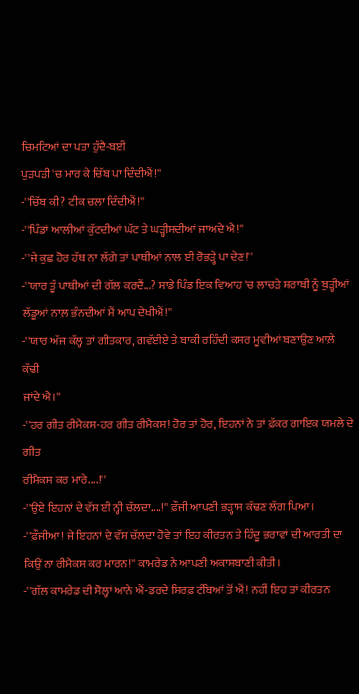ਚਿਮਟਿਆਂ ਦਾ ਪਤਾ ਹੁੰਦੈ-ਬਈ
ਪੁੜਪੜੀ 'ਚ ਮਾਰ ਕੇ ਚਿੱਬ ਪਾ ਦਿੰਦੀਐਂ!''
-''ਚਿੱਬ ਕੀ? ਟੀਕ ਚਲਾ ਦਿੰਦੀਐਂ!''
-''ਪਿੰਡਾਂ ਆਲੀਆਂ ਕੁੱਟਦੀਆਂ ਘੱਟ ਤੇ ਘੜ੍ਹੀਸਦੀਆਂ ਜਾਅਦੇ ਐ!''
-''ਜੇ ਕੁਛ ਹੋਰ ਹੱਥ ਨਾ ਲੱਗੇ ਤਾਂ ਪਾਥੀਆਂ ਨਾਲ ਈ ਰੋਭੜ੍ਹੇ ਪਾ ਦੇਣ!''
-''ਯਾਰ ਤੂੰ ਪਾਥੀਆਂ ਦੀ ਗੱਲ ਕਰਦੈਂ...? ਸਾਡੇ ਪਿੰਡ ਇਕ ਵਿਆਹ 'ਚ ਲਾਚੜੇ ਸ਼ਰਾਬੀ ਨੂੰ ਬੁੜ੍ਹੀਆਂ
ਲੱਡੂਆਂ ਨਾਲ਼ ਭੰਨਦੀਆਂ ਮੈਂ ਆਪ ਦੇਖੀਐਂ!''
-''ਯਾਰ ਅੱਜ ਕੱਲ੍ਹ ਤਾਂ ਗੀਤਕਾਰ, ਗਵੱਈਏ ਤੇ ਬਾਕੀ ਰਹਿੰਦੀ ਕਸਰ ਮੂਵੀਆਂ ਬਣਾਉਣ ਆਲ਼ੇ ਕੱਢੀ
ਜਾਂਦੇ ਐ।''
-''ਹਰ ਗੀਤ ਰੀਮੈਕਸ-ਹਰ ਗੀਤ ਰੀਮੈਕਸ! ਹੋਰ ਤਾਂ ਹੋਰ, ਇਹਨਾਂ ਨੇ ਤਾਂ ਫ਼ੱਕਰ ਗਾਇਕ ਯਮਲੇ ਦੇ ਗੀਤ
ਰੀਮੈਕਸ ਕਰ ਮਾਰੇ....!''
-''ਉਏ ਇਹਨਾਂ ਦੇ ਵੱਸ ਈ ਨ੍ਹੀ ਚੱਲਦਾ....!'' ਫ਼ੌਜੀ ਆਪਣੀ ਭੜ੍ਹਾਸ ਕੱਢਣ ਲੱਗ ਪਿਆ।
-''ਫ਼ੌਜੀਆ! ਜੇ ਇਹਨਾਂ ਦੇ ਵੱਸ ਚੱਲਦਾ ਹੋਵੇ ਤਾਂ ਇਹ ਕੀਰਤਨ ਤੇ ਹਿੰਦੂ ਭਰਾਵਾਂ ਦੀ ਆਰਤੀ ਦਾ
ਕਿਉਂ ਨਾ ਰੀਮੈਕਸ ਕਰ ਮਾਰਨ!'' ਕਾਮਰੇਡ ਨੇ ਆਪਣੀ ਅਕਾਸ਼ਬਾਣੀ ਕੀਤੀ।
-''ਗੱਲ ਕਾਮਰੇਡ ਦੀ ਸੋਲ੍ਹਾਂ ਆਨੇ ਐਂ-ਡਰਦੇ ਸਿਰਫ਼ ਟੰਬਿਆਂ ਤੋਂ ਐਂ! ਨਹੀਂ ਇਹ ਤਾਂ ਕੀਰਤਨ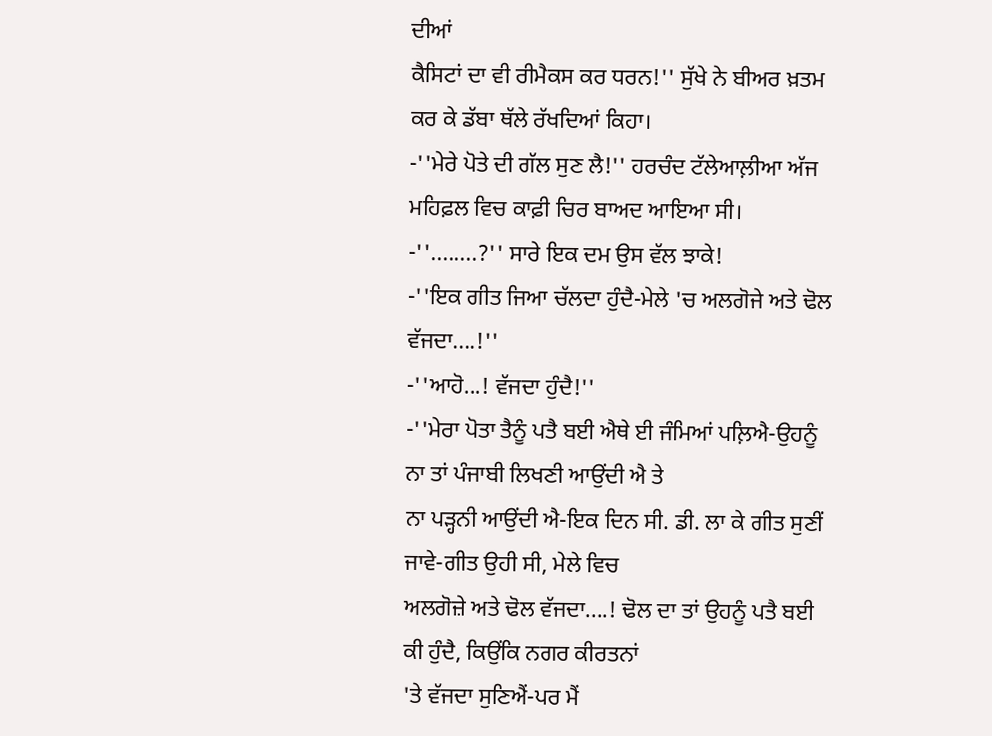ਦੀਆਂ
ਕੈਸਿਟਾਂ ਦਾ ਵੀ ਰੀਮੈਕਸ ਕਰ ਧਰਨ!'' ਸੁੱਖੇ ਨੇ ਬੀਅਰ ਖ਼ਤਮ ਕਰ ਕੇ ਡੱਬਾ ਥੱਲੇ ਰੱਖਦਿਆਂ ਕਿਹਾ।
-''ਮੇਰੇ ਪੋਤੇ ਦੀ ਗੱਲ ਸੁਣ ਲੈ!'' ਹਰਚੰਦ ਟੱਲੇਆਲ਼ੀਆ ਅੱਜ ਮਹਿਫ਼ਲ ਵਿਚ ਕਾਫ਼ੀ ਚਿਰ ਬਾਅਦ ਆਇਆ ਸੀ।
-''........?'' ਸਾਰੇ ਇਕ ਦਮ ਉਸ ਵੱਲ ਝਾਕੇ!
-''ਇਕ ਗੀਤ ਜਿਆ ਚੱਲਦਾ ਹੁੰਦੈ-ਮੇਲੇ 'ਚ ਅਲਗੋਜੇ ਅਤੇ ਢੋਲ ਵੱਜਦਾ....!''
-''ਆਹੋ...! ਵੱਜਦਾ ਹੁੰਦੈ!''
-''ਮੇਰਾ ਪੋਤਾ ਤੈਨੂੰ ਪਤੈ ਬਈ ਐਥੇ ਈ ਜੰਮਿਆਂ ਪਲ਼ਿਐ-ਉਹਨੂੰ ਨਾ ਤਾਂ ਪੰਜਾਬੀ ਲਿਖਣੀ ਆਉਂਦੀ ਐ ਤੇ
ਨਾ ਪੜ੍ਹਨੀ ਆਉਂਦੀ ਐ-ਇਕ ਦਿਨ ਸੀ. ਡੀ. ਲਾ ਕੇ ਗੀਤ ਸੁਣੀਂ ਜਾਵੇ-ਗੀਤ ਉਹੀ ਸੀ, ਮੇਲੇ ਵਿਚ
ਅਲਗੋਜ਼ੇ ਅਤੇ ਢੋਲ ਵੱਜਦਾ....! ਢੋਲ ਦਾ ਤਾਂ ਉਹਨੂੰ ਪਤੈ ਬਈ ਕੀ ਹੁੰਦੈ, ਕਿਉਂਕਿ ਨਗਰ ਕੀਰਤਨਾਂ
'ਤੇ ਵੱਜਦਾ ਸੁਣਿਐਂ-ਪਰ ਮੈਂ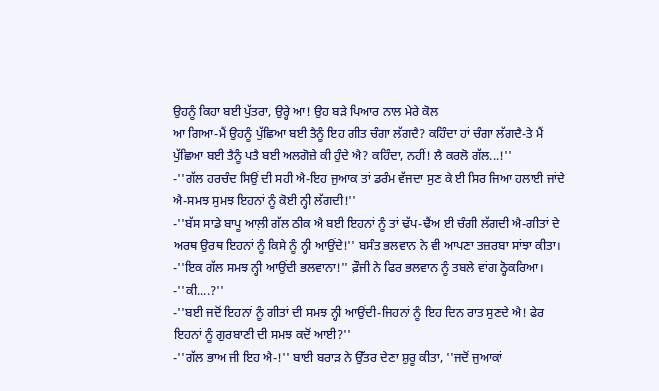ਉਹਨੂੰ ਕਿਹਾ ਬਈ ਪੁੱਤਰਾ, ਉਰ੍ਹੇ ਆ! ਉਹ ਬੜੇ ਪਿਆਰ ਨਾਲ ਮੇਰੇ ਕੋਲ
ਆ ਗਿਆ-ਮੈਂ ਉਹਨੂੰ ਪੁੱਛਿਆ ਬਈ ਤੈਨੂੰ ਇਹ ਗੀਤ ਚੰਗਾ ਲੱਗਦੈ? ਕਹਿੰਦਾ ਹਾਂ ਚੰਗਾ ਲੱਗਦੈ-ਤੇ ਮੈਂ
ਪੁੱਛਿਆ ਬਈ ਤੈਨੂੰ ਪਤੈ ਬਈ ਅਲਗੋਜ਼ੇ ਕੀ ਹੁੰਦੇ ਐ? ਕਹਿੰਦਾ, ਨਹੀਂ! ਲੈ ਕਰਲੋ ਗੱਲ...!''
-''ਗੱਲ ਹਰਚੰਦ ਸਿਉਂ ਦੀ ਸਹੀ ਐ-ਇਹ ਜੁਆਕ ਤਾਂ ਡਰੰਮ ਵੱਜਦਾ ਸੁਣ ਕੇ ਈ ਸਿਰ ਜਿਆ ਹਲਾਈ ਜਾਂਦੇ
ਐ-ਸਮਝ ਸੁਮਝ ਇਹਨਾਂ ਨੂੰ ਕੋਈ ਨ੍ਹੀ ਲੱਗਦੀ!''
-''ਬੱਸ ਸਾਡੇ ਬਾਪੂ ਆਲ਼ੀ ਗੱਲ ਠੀਕ ਐ ਬਈ ਇਹਨਾਂ ਨੂੰ ਤਾਂ ਢੱਪ-ਢੈਂਅ ਈ ਚੰਗੀ ਲੱਗਦੀ ਐ-ਗੀਤਾਂ ਦੇ
ਅਰਥ ਉਰਥ ਇਹਨਾਂ ਨੂੰ ਕਿਸੇ ਨੂੰ ਨ੍ਹੀ ਆਉਂਦੇ!'' ਬਸੰਤ ਭਲਵਾਨ ਨੇ ਵੀ ਆਪਣਾ ਤਜ਼ਰਬਾ ਸਾਂਝਾ ਕੀਤਾ।
-''ਇਕ ਗੱਲ ਸਮਝ ਨ੍ਹੀ ਆਉਂਦੀ ਭਲਵਾਨਾ!'' ਫ਼ੌਜੀ ਨੇ ਫਿਰ ਭਲਵਾਨ ਨੂੰ ਤਬਲੇ ਵਾਂਗ ਠ੍ਹੋਕਰਿਆ।
-''ਕੀ....?''
-''ਬਈ ਜਦੋਂ ਇਹਨਾਂ ਨੂੰ ਗੀਤਾਂ ਦੀ ਸਮਝ ਨ੍ਹੀ ਆਉਂਦੀ-ਜਿਹਨਾਂ ਨੂੰ ਇਹ ਦਿਨ ਰਾਤ ਸੁਣਦੇ ਐ! ਫੇਰ
ਇਹਨਾਂ ਨੂੰ ਗੁਰਬਾਣੀ ਦੀ ਸਮਝ ਕਦੋਂ ਆਈ?''
-''ਗੱਲ ਭਾਅ ਜੀ ਇਹ ਐ-!'' ਬਾਈ ਬਰਾੜ ਨੇ ਉੱਤਰ ਦੇਣਾ ਸ਼ੁਰੂ ਕੀਤਾ, ''ਜਦੋਂ ਜੁਆਕਾਂ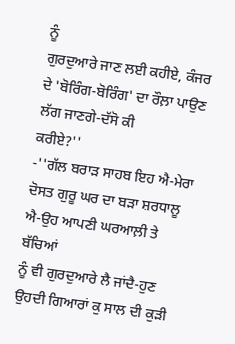ਨੂੰ
ਗੁਰਦੁਆਰੇ ਜਾਣ ਲਈ ਕਹੀਏ, ਕੰਜਰ ਦੇ 'ਬੋਰਿੰਗ-ਬੋਰਿੰਗ' ਦਾ ਰੌਲ਼ਾ ਪਾਉਣ ਲੱਗ ਜਾਣਗੇ-ਦੱਸੋ ਕੀ
ਕਰੀਏ?''
-''ਗੱਲ ਬਰਾੜ ਸਾਹਬ ਇਹ ਐ-ਮੇਰਾ ਦੋਸਤ ਗੁਰੂ ਘਰ ਦਾ ਬੜਾ ਸ਼ਰਧਾਲੂ ਐ-ਉਹ ਆਪਣੀ ਘਰਆਲ਼ੀ ਤੇ ਬੱਚਿਆਂ
ਨੂੰ ਵੀ ਗੁਰਦੁਆਰੇ ਲੈ ਜਾਂਦੈ-ਹੁਣ ਉਹਦੀ ਗਿਆਰਾਂ ਕੁ ਸਾਲ ਦੀ ਕੁੜੀ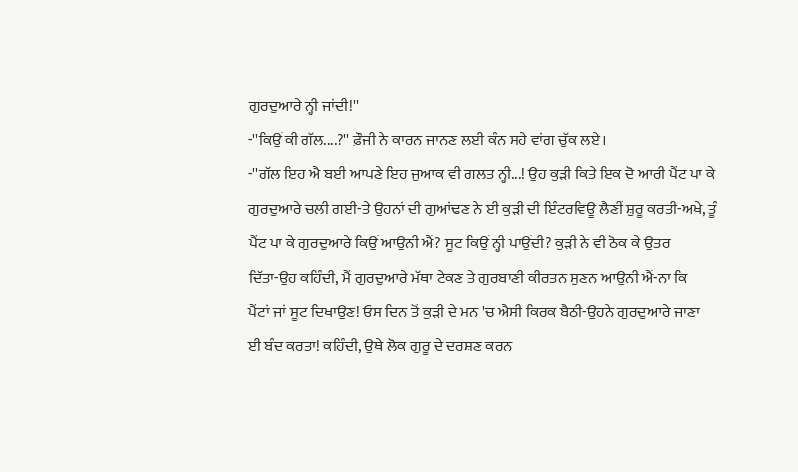ਗੁਰਦੁਆਰੇ ਨ੍ਹੀ ਜਾਂਦੀ!''
-''ਕਿਉਂ ਕੀ ਗੱਲ....?'' ਫ਼ੌਜੀ ਨੇ ਕਾਰਨ ਜਾਨਣ ਲਈ ਕੰਨ ਸਹੇ ਵਾਂਗ ਚੁੱਕ ਲਏ।
-''ਗੱਲ ਇਹ ਐ ਬਈ ਆਪਣੇ ਇਹ ਜੁਆਕ ਵੀ ਗਲਤ ਨ੍ਹੀ...! ਉਹ ਕੁੜੀ ਕਿਤੇ ਇਕ ਦੋ ਆਰੀ ਪੈਂਟ ਪਾ ਕੇ
ਗੁਰਦੁਆਰੇ ਚਲੀ ਗਈ-ਤੇ ਉਹਨਾਂ ਦੀ ਗੁਆਂਢਣ ਨੇ ਈ ਕੁੜੀ ਦੀ ਇੰਟਰਵਿਊ ਲੈਣੀਂ ਸ਼ੁਰੂ ਕਰਤੀ-ਅਖੇ, ਤੂੰ
ਪੈਂਟ ਪਾ ਕੇ ਗੁਰਦੁਆਰੇ ਕਿਉਂ ਆਉਨੀ ਐਂ? ਸੂਟ ਕਿਉਂ ਨ੍ਹੀ ਪਾਉਂਦੀ? ਕੁੜੀ ਨੇ ਵੀ ਠੋਕ ਕੇ ਉਤਰ
ਦਿੱਤਾ-ਉਹ ਕਹਿੰਦੀ, ਮੈਂ ਗੁਰਦੁਆਰੇ ਮੱਥਾ ਟੇਕਣ ਤੇ ਗੁਰਬਾਣੀ ਕੀਰਤਨ ਸੁਣਨ ਆਉਨੀ ਐਂ-ਨਾ ਕਿ
ਪੈਂਟਾਂ ਜਾਂ ਸੂਟ ਦਿਖਾਉਣ! ਓਸ ਦਿਨ ਤੋਂ ਕੁੜੀ ਦੇ ਮਨ 'ਚ ਐਸੀ ਕਿਰਕ ਬੈਠੀ-ਉਹਨੇ ਗੁਰਦੁਆਰੇ ਜਾਣਾ
ਈ ਬੰਦ ਕਰਤਾ! ਕਹਿੰਦੀ, ਉਥੇ ਲੋਕ ਗੁਰੂ ਦੇ ਦਰਸ਼ਣ ਕਰਨ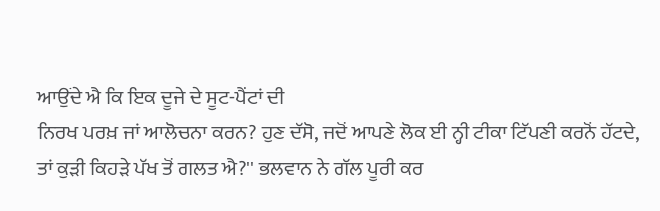ਆਉਂਦੇ ਐ ਕਿ ਇਕ ਦੂਜੇ ਦੇ ਸੂਟ-ਪੈਂਟਾਂ ਦੀ
ਨਿਰਖ ਪਰਖ਼ ਜਾਂ ਆਲੋਚਨਾ ਕਰਨ? ਹੁਣ ਦੱਸੋ, ਜਦੋਂ ਆਪਣੇ ਲੋਕ ਈ ਨ੍ਹੀ ਟੀਕਾ ਟਿੱਪਣੀ ਕਰਨੋਂ ਹੱਟਦੇ,
ਤਾਂ ਕੁੜੀ ਕਿਹੜੇ ਪੱਖ ਤੋਂ ਗਲਤ ਐ?'' ਭਲਵਾਨ ਨੇ ਗੱਲ ਪੂਰੀ ਕਰ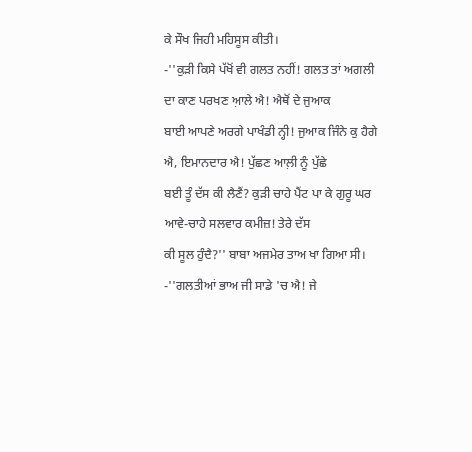ਕੇ ਸੌਖ ਜਿਹੀ ਮਹਿਸੂਸ ਕੀਤੀ।
-''ਕੁੜੀ ਕਿਸੇ ਪੱਖੋਂ ਵੀ ਗਲਤ ਨਹੀਂ! ਗਲਤ ਤਾਂ ਅਗਲੀ ਦਾ ਕਾਣ ਪਰਖਣ ਆ਼ਲੇ ਐ! ਐਥੋਂ ਦੇ ਜੁਆਕ
ਬਾਈ ਆਪਣੇ ਅਰਗੇ ਪਾਖੰਡੀ ਨ੍ਹੀ! ਜੁਆਕ ਜਿੰਨੇ ਕੁ ਹੈਗੇ ਐ, ਇਮਾਨਦਾਰ ਐ! ਪੁੱਛਣ ਆਲ਼ੀ ਨੂੰ ਪੁੱਛੇ
ਬਈ ਤੂੰ ਦੱਸ ਕੀ ਲੈਣੈਂ? ਕੁੜੀ ਚਾਹੇ ਪੈਂਟ ਪਾ ਕੇ ਗੁਰੂ ਘਰ ਆਵੇ-ਚਾਹੇ ਸਲਵਾਰ ਕਮੀਜ਼! ਤੇਰੇ ਦੱਸ
ਕੀ ਸੂਲ ਹੁੰਦੈ?'' ਬਾਬਾ ਅਜਮੇਰ ਤਾਅ ਖਾ ਗਿਆ ਸੀ।
-''ਗਲਤੀਆਂ ਭਾਅ ਜੀ ਸਾਡੇ 'ਚ ਐ! ਜੇ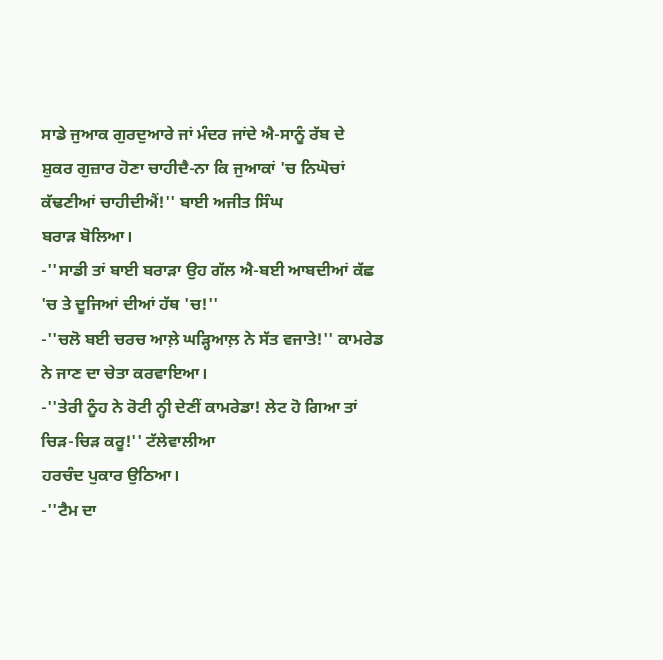ਸਾਡੇ ਜੁਆਕ ਗੁਰਦੁਆਰੇ ਜਾਂ ਮੰਦਰ ਜਾਂਦੇ ਐ-ਸਾਨੂੰ ਰੱਬ ਦੇ
ਸ਼ੁਕਰ ਗੁਜ਼ਾਰ ਹੋਣਾ ਚਾਹੀਦੈ-ਨਾ ਕਿ ਜੁਆਕਾਂ 'ਚ ਨਿਘੋਚਾਂ ਕੱਢਣੀਆਂ ਚਾਹੀਦੀਐਂ!'' ਬਾਈ ਅਜੀਤ ਸਿੰਘ
ਬਰਾੜ ਬੋਲਿਆ।
-''ਸਾਡੀ ਤਾਂ ਬਾਈ ਬਰਾੜਾ ਉਹ ਗੱਲ ਐ-ਬਈ ਆਬਦੀਆਂ ਕੱਛ 'ਚ ਤੇ ਦੂਜਿਆਂ ਦੀਆਂ ਹੱਥ 'ਚ!''
-''ਚਲੋ ਬਈ ਚਰਚ ਆਲ਼ੇ ਘੜ੍ਹਿਆਲ਼ ਨੇ ਸੱਤ ਵਜਾਤੇ!'' ਕਾਮਰੇਡ ਨੇ ਜਾਣ ਦਾ ਚੇਤਾ ਕਰਵਾਇਆ।
-''ਤੇਰੀ ਨੂੰਹ ਨੇ ਰੋਟੀ ਨ੍ਹੀ ਦੇਣੀਂ ਕਾਮਰੇਡਾ! ਲੇਟ ਹੋ ਗਿਆ ਤਾਂ ਚਿੜ-ਚਿੜ ਕਰੂ!'' ਟੱਲੇਵਾਲੀਆ
ਹਰਚੰਦ ਪੁਕਾਰ ਉਠਿਆ।
-''ਟੈਮ ਦਾ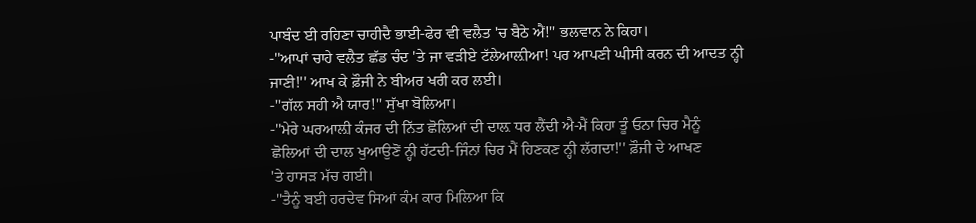ਪਾਬੰਦ ਈ ਰਹਿਣਾ ਚਾਹੀਦੈ ਭਾਈ-ਫੇਰ ਵੀ ਵਲੈਤ 'ਚ ਬੈਠੇ ਐਂ!'' ਭਲਵਾਨ ਨੇ ਕਿਹਾ।
-''ਆਪਾਂ ਚਾਹੇ ਵਲੈਤ ਛੱਡ ਚੰਦ 'ਤੇ ਜਾ ਵੜੀਏ ਟੱਲੇਆਲ਼ੀਆ! ਪਰ ਆਪਣੀ ਘੀਸੀ ਕਰਨ ਦੀ ਆਦਤ ਨ੍ਹੀ
ਜਾਣੀ!'' ਆਖ ਕੇ ਫ਼ੌਜੀ ਨੇ ਬੀਅਰ ਖਰੀ ਕਰ ਲਈ।
-''ਗੱਲ ਸਹੀ ਐ ਯਾਰ!'' ਸੁੱਖਾ ਬੋਲਿਆ।
-''ਮੇਰੇ ਘਰਆਲ਼ੀ ਕੰਜਰ ਦੀ ਨਿੱਤ ਛੋਲਿਆਂ ਦੀ ਦਾਲ਼ ਧਰ ਲੈਂਦੀ ਐ-ਮੈਂ ਕਿਹਾ ਤੂੰ ਓਨਾ ਚਿਰ ਮੈਨੂੰ
ਛੋਲਿਆਂ ਦੀ ਦਾਲ ਖੁਆਉਣੋਂ ਨ੍ਹੀ ਹੱਟਦੀ-ਜਿੰਨਾਂ ਚਿਰ ਮੈਂ ਹਿਣਕਣ ਨ੍ਹੀ ਲੱਗਦਾ!'' ਫ਼ੌਜੀ ਦੇ ਆਖਣ
'ਤੇ ਹਾਸੜ ਮੱਚ ਗਈ।
-''ਤੈਨੂੰ ਬਈ ਹਰਦੇਵ ਸਿਆਂ ਕੰਮ ਕਾਰ ਮਿਲਿਆ ਕਿ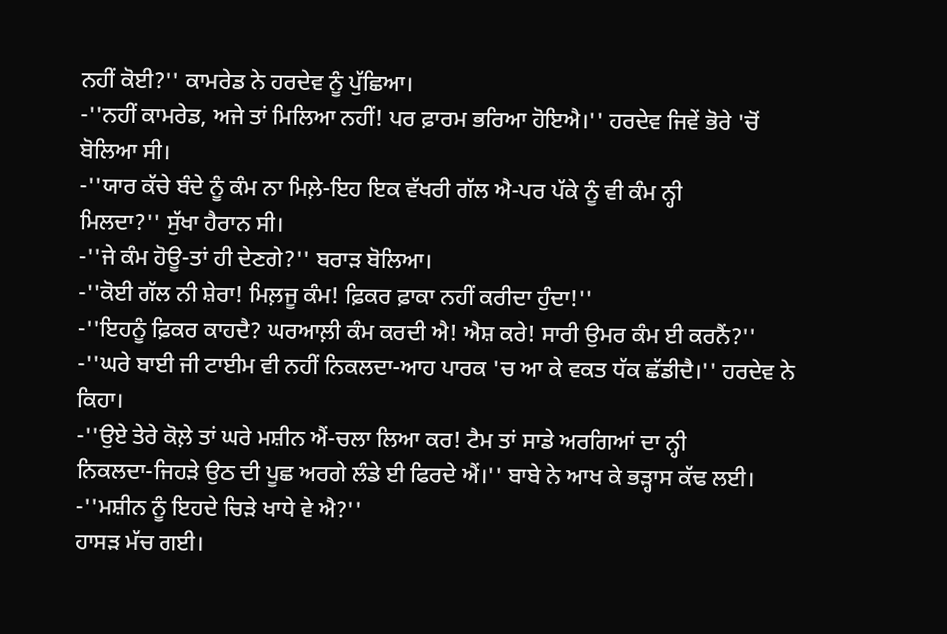ਨਹੀਂ ਕੋਈ?'' ਕਾਮਰੇਡ ਨੇ ਹਰਦੇਵ ਨੂੰ ਪੁੱਛਿਆ।
-''ਨਹੀਂ ਕਾਮਰੇਡ, ਅਜੇ ਤਾਂ ਮਿਲਿਆ ਨਹੀਂ! ਪਰ ਫ਼ਾਰਮ ਭਰਿਆ ਹੋਇਐ।'' ਹਰਦੇਵ ਜਿਵੇਂ ਭੋਰੇ 'ਚੋਂ
ਬੋਲਿਆ ਸੀ।
-''ਯਾਰ ਕੱਚੇ ਬੰਦੇ ਨੂੰ ਕੰਮ ਨਾ ਮਿਲ਼ੇ-ਇਹ ਇਕ ਵੱਖਰੀ ਗੱਲ ਐ-ਪਰ ਪੱਕੇ ਨੂੰ ਵੀ ਕੰਮ ਨ੍ਹੀ
ਮਿਲਦਾ?'' ਸੁੱਖਾ ਹੈਰਾਨ ਸੀ।
-''ਜੇ ਕੰਮ ਹੋਊ-ਤਾਂ ਹੀ ਦੇਣਗੇ?'' ਬਰਾੜ ਬੋਲਿਆ।
-''ਕੋਈ ਗੱਲ ਨੀ ਸ਼ੇਰਾ! ਮਿਲ਼ਜੂ ਕੰਮ! ਫ਼ਿਕਰ ਫ਼ਾਕਾ ਨਹੀਂ ਕਰੀਦਾ ਹੁੰਦਾ!''
-''ਇਹਨੂੰ ਫ਼ਿਕਰ ਕਾਹਦੈ? ਘਰਆਲ਼ੀ ਕੰਮ ਕਰਦੀ ਐ! ਐਸ਼ ਕਰੇ! ਸਾਰੀ ਉਮਰ ਕੰਮ ਈ ਕਰਨੈਂ?''
-''ਘਰੇ ਬਾਈ ਜੀ ਟਾਈਮ ਵੀ ਨਹੀਂ ਨਿਕਲਦਾ-ਆਹ ਪਾਰਕ 'ਚ ਆ ਕੇ ਵਕਤ ਧੱਕ ਛੱਡੀਦੈ।'' ਹਰਦੇਵ ਨੇ
ਕਿਹਾ।
-''ਉਏ ਤੇਰੇ ਕੋਲ਼ੇ ਤਾਂ ਘਰੇ ਮਸ਼ੀਨ ਐਂ-ਚਲਾ ਲਿਆ ਕਰ! ਟੈਮ ਤਾਂ ਸਾਡੇ ਅਰਗਿਆਂ ਦਾ ਨ੍ਹੀ
ਨਿਕਲਦਾ-ਜਿਹੜੇ ਉਠ ਦੀ ਪੂਛ ਅਰਗੇ ਲੰਡੇ ਈ ਫਿਰਦੇ ਐਂ।'' ਬਾਬੇ ਨੇ ਆਖ ਕੇ ਭੜ੍ਹਾਸ ਕੱਢ ਲਈ।
-''ਮਸ਼ੀਨ ਨੂੰ ਇਹਦੇ ਚਿੜੇ ਖਾਧੇ ਵੇ ਐ?''
ਹਾਸੜ ਮੱਚ ਗਈ।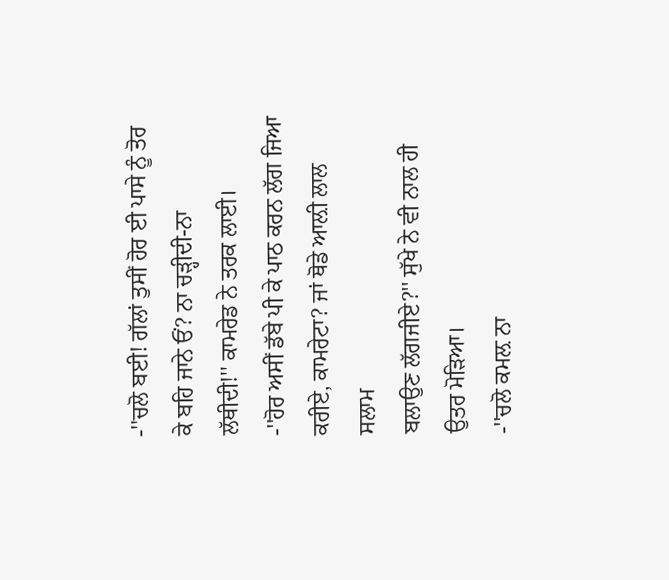-''ਚਲੋ ਬਈ! ਗੱਲਾਂ ਤੁਸੀਂ ਹੋਰ ਈ ਪਾਸੇ ਨੂੰ ਤੋਰ ਕੇ ਬਹਿ ਜਾਨੇ ਓਂ? ਨਾ ਚੜ੍ਹੀਦੀ-ਨਾ
ਲੱਥੀਦੀ!'' ਕਾਮਰੇਡ ਨੇ ਤਰਕ ਲਾਈ।
-''ਹੋਰ ਅਸੀਂ ਡੱਬੇ ਪੀ ਕੇ ਪਾਠ ਕਰਨ ਲੱਗ ਜਿਆ ਕਰੀਏ, ਕਾਮਰੇਟਾ? ਜਾਂ ਥੋਡੇ ਆਲ਼ੀ ਲਾਲ ਸਲਾਮ
ਬਲਾਉਣ ਲੱਗਜੀਏ?'' ਸੁੱਖੇ ਨੇ ਵੀ ਨਾਲ ਹੀ ਉਤਰ ਮੋੜਿਆ।
-''ਚਲੋ ਕਮਲ਼ ਨਾ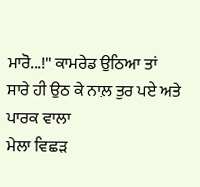ਮਾਰੋ...!'' ਕਾਮਰੇਡ ਉਠਿਆ ਤਾਂ ਸਾਰੇ ਹੀ ਉਠ ਕੇ ਨਾਲ਼ ਤੁਰ ਪਏ ਅਤੇ ਪਾਰਕ ਵਾਲਾ
ਮੇਲਾ ਵਿਛੜ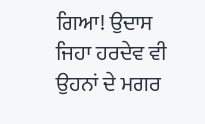ਗਿਆ! ਉਦਾਸ ਜਿਹਾ ਹਰਦੇਵ ਵੀ ਉਹਨਾਂ ਦੇ ਮਗਰ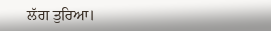ਲੱਗ ਤੁਰਿਆ।